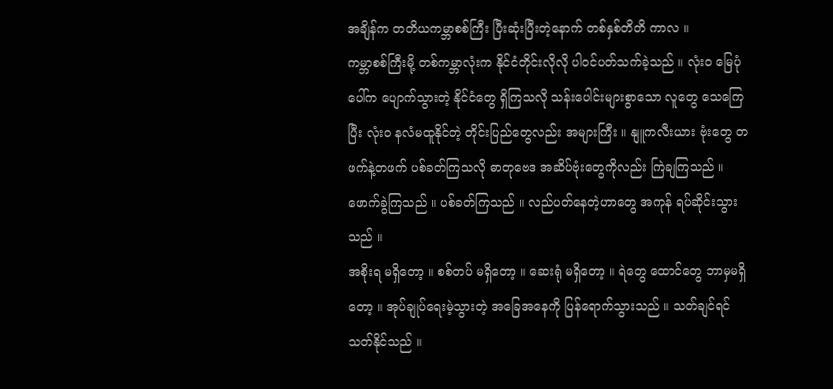အချိန်က တတိယကမ္ဘာစစ်ကြီး ပြီးဆုံးပြီးတဲ့နောက် တစ်နှစ်တိတိ ကာလ ။
ကမ္ဘာစစ်ကြီးမို့ တစ်ကမ္ဘာလုံးက နိုင်ငံတိုင်းလိုလို ပါဝင်ပတ်သက်ခဲ့သည် ။ လုံးဝ မြေပုံပေါ်က ပျောက်သွားတဲ့ နိုင်ငံတွေ ရှိကြသလို သန်းပေါင်းများစွာသော လူတွေ သေကြေပြီး လုံးဝ နလံမထူနိုင်တဲ့ တိုင်းပြည်တွေလည်း အများကြီး ။ နျူကလီးယား ဗုံးတွေ တဖက်နဲ့တဖက် ပစ်ခတ်ကြသလို ဓာတုဗေဒ အဆိပ်ဗုံးတွေကိုလည်း ကြဲချကြသည် ။ ဖောက်ခွဲကြသည် ။ ပစ်ခတ်ကြသည် ။ လည်ပတ်နေတဲ့ဟာတွေ အကုန် ရပ်ဆိုင်းသွားသည် ။
အစိုးရ မရှိတော့ ။ စစ်တပ် မရှိတော့ ။ ဆေးရုံ မရှိတော့ ။ ရဲတွေ ထောင်တွေ ဘာမှမရှိတော့ ။ အုပ်ချုပ်ရေးမဲ့သွားတဲ့ အခြေအနေကို ပြန်ရောက်သွားသည် ။ သတ်ချင်ရင် သတ်နိုင်သည် ။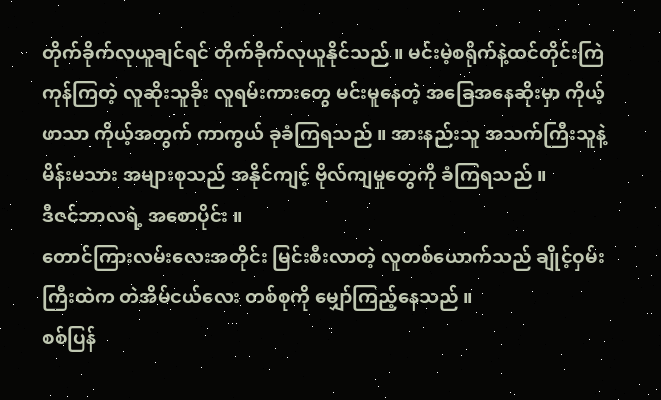တိုက်ခိုက်လုယူချင်ရင် တိုက်ခိုက်လုယူနိုင်သည် ။ မင်းမဲ့စရိုက်နဲ့ထင်တိုင်းကြဲကုန်ကြတဲ့ လူဆိုးသူခိုး လူရမ်းကားတွေ မင်းမူနေတဲ့ အခြေအနေဆိုးမှာ ကိုယ့်ဖာသာ ကိုယ့်အတွက် ကာကွယ် ခုခံကြရသည် ။ အားနည်းသူ အသက်ကြီးသူနဲ့ မိန်းမသား အများစုသည် အနိုင်ကျင့် ဗိုလ်ကျမှုတွေကို ခံကြရသည် ။
ဒီဇင်ဘာလရဲ့ အစောပိုင်း ။
တောင်ကြားလမ်းလေးအတိုင်း မြင်းစီးလာတဲ့ လူတစ်ယောက်သည် ချိုင့်ဝှမ်းကြီးထဲက တဲအိမ်ငယ်လေး တစ်စုကို မျှော်ကြည့်နေသည် ။
စစ်ပြန်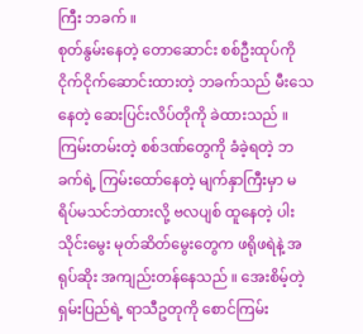ကြီး ဘခက် ။
စုတ်နွမ်းနေတဲ့ တောဆောင်း စစ်ဦးထုပ်ကို ငိုက်ငိုက်ဆောင်းထားတဲ့ ဘခက်သည် မီးသေနေတဲ့ ဆေးပြင်းလိပ်တိုကို ခဲထားသည် ။ ကြမ်းတမ်းတဲ့ စစ်ဒဏ်တွေကို ခံခဲ့ရတဲ့ ဘခက်ရဲ့ ကြမ်းထော်နေတဲ့ မျက်နှာကြီးမှာ မရိပ်မသင်ဘဲထားလို့ ဗလပျစ် ထူနေတဲ့ ပါးသိုင်းမွေး မုတ်ဆိတ်မွေးတွေက ဖရိုဖရဲနဲ့ အရုပ်ဆိုး အကျည်းတန်နေသည် ။ အေးစိမ့်တဲ့ ရှမ်းပြည်ရဲ့ ရာသီဥတုကို စောင်ကြမ်း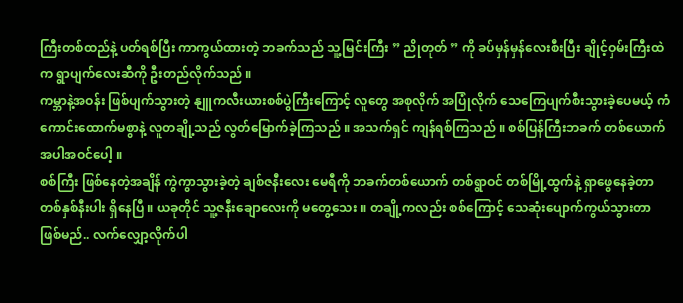ကြီးတစ်ထည်နဲ့ ပတ်ရစ်ပြီး ကာကွယ်ထားတဲ့ ဘခက်သည် သူ့မြင်းကြီး ” ညိုတုတ် ” ကို ခပ်မှန်မှန်လေးစီးပြီး ချိုင့်ဝှမ်းကြီးထဲက ရွာပျက်လေးဆီကို ဦးတည်လိုက်သည် ။
ကမ္ဘာနဲ့အဝန်း ဖြစ်ပျက်သွားတဲ့ နျူကလီးယားစစ်ပွဲကြီးကြောင့် လူတွေ အစုလိုက် အပြုံလိုက် သေကြေပျက်စီးသွားခဲ့ပေမယ့် ကံကောင်းထောက်မစွာနဲ့ လူတချို့သည် လွတ်မြောက်ခဲ့ကြသည် ။ အသက်ရှင် ကျန်ရစ်ကြသည် ။ စစ်ပြန်ကြီးဘခက် တစ်ယောက် အပါအဝင်ပေါ့ ။
စစ်ကြီး ဖြစ်နေတဲ့အချိန် ကွဲကွာသွားခဲ့တဲ့ ချစ်ဇနီးလေး မေရီကို ဘခက်တစ်ယောက် တစ်ရွာဝင် တစ်မြို့ထွက်နဲ့ ရှာဖွေနေခဲ့တာ တစ်နှစ်နီးပါး ရှိနေပြီ ။ ယခုတိုင် သူ့ဇနီးချောလေးကို မတွေ့သေး ။ တချို့ကလည်း စစ်ကြောင့် သေဆုံးပျောက်ကွယ်သွားတာ ဖြစ်မည်.. လက်လျှော့လိုက်ပါ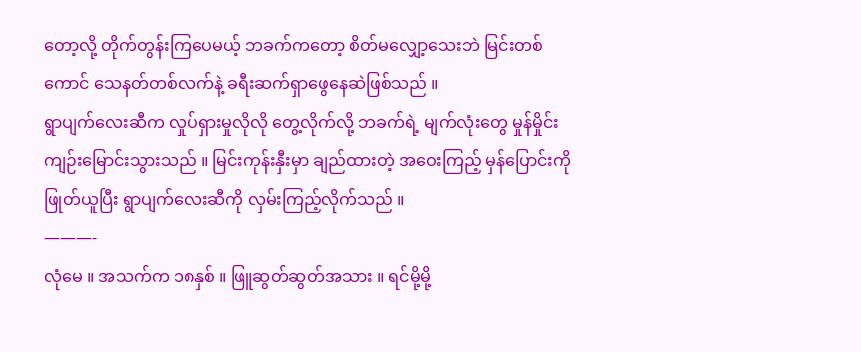တော့လို့ တိုက်တွန်းကြပေမယ့် ဘခက်ကတော့ စိတ်မလျှော့သေးဘဲ မြင်းတစ်ကောင် သေနတ်တစ်လက်နဲ့ ခရီးဆက်ရှာဖွေနေဆဲဖြစ်သည် ။
ရွာပျက်လေးဆီက လှုပ်ရှားမှုလိုလို တွေ့လိုက်လို့ ဘခက်ရဲ့ မျက်လုံးတွေ မှုန်မှိုင်း ကျဉ်းမြောင်းသွားသည် ။ မြင်းကုန်းနှီးမှာ ချည်ထားတဲ့ အဝေးကြည့် မှန်ပြောင်းကို ဖြုတ်ယူပြီး ရွာပျက်လေးဆီကို လှမ်းကြည့်လိုက်သည် ။
———-
လုံမေ ။ အသက်က ၁၈နှစ် ။ ဖြူဆွတ်ဆွတ်အသား ။ ရင်မို့မို့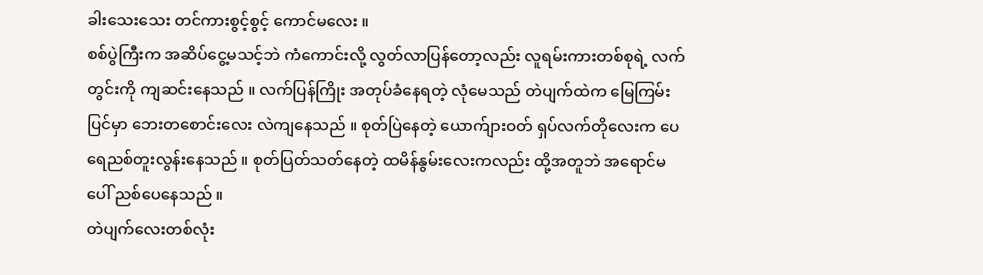ခါးသေးသေး တင်ကားစွင့်စွင့် ကောင်မလေး ။
စစ်ပွဲကြီးက အဆိပ်ငွေ့မသင့်ဘဲ ကံကောင်းလို့ လွတ်လာပြန်တော့လည်း လူရမ်းကားတစ်စုရဲ့ လက်တွင်းကို ကျဆင်းနေသည် ။ လက်ပြန်ကြိုး အတုပ်ခံနေရတဲ့ လုံမေသည် တဲပျက်ထဲက မြေကြမ်းပြင်မှာ ဘေးတစောင်းလေး လဲကျနေသည် ။ စုတ်ပြဲနေတဲ့ ယောက်ျားဝတ် ရှပ်လက်တိုလေးက ပေရေညစ်တူးလွန်းနေသည် ။ စုတ်ပြတ်သတ်နေတဲ့ ထမိန်နွမ်းလေးကလည်း ထို့အတူဘဲ အရောင်မပေါ် ညစ်ပေနေသည် ။
တဲပျက်လေးတစ်လုံး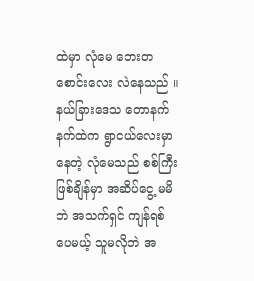ထဲမှာ လုံမေ ဘေးတစောင်းလေး လဲနေသည် ။ နယ်ခြားဒေသ တောနက်နက်ထဲက ရွာငယ်လေးမှာ နေတဲ့ လုံမေသည် စစ်ကြီးဖြစ်ချိန်မှာ အဆိပ်ငွေ့ မမိဘဲ အသက်ရှင် ကျန်ရစ်ပေမယ့် သူမလိုဘဲ အ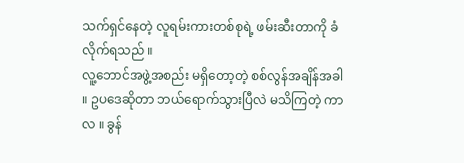သက်ရှင်နေတဲ့ လူရမ်းကားတစ်စုရဲ့ ဖမ်းဆီးတာကို ခံလိုက်ရသည် ။
လူ့ဘောင်အဖွဲ့အစည်း မရှိတော့တဲ့ စစ်လွန်အချိန်အခါ ။ ဥပဒေဆိုတာ ဘယ်ရောက်သွားပြီလဲ မသိကြတဲ့ ကာလ ။ ခွန်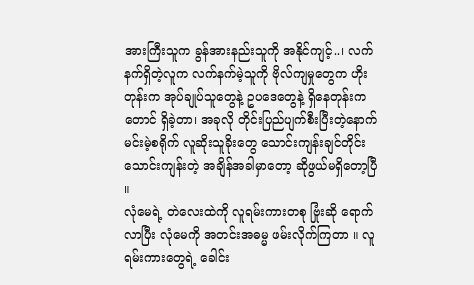အားကြီးသူက ခွန်အားနည်းသူကို အနိုင်ကျင့်..၊ လက်နက်ရှိတဲ့လူက လက်နက်မဲ့သူကို ဗိုလ်ကျမှုတွေက ဟိုးတုန်းက အုပ်ချုပ်သူတွေနဲ့ ဥပဒေတွေနဲ့ ရှိနေတုန်းကတောင် ရှိခဲ့တာ၊ အခုလို တိုင်းပြည်ပျက်စီးပြီးတဲ့နောက် မင်းမဲ့စရိုက် လူဆိုးသူခိုးတွေ သောင်းကျန်းချင်တိုင်း သောင်းကျန်းတဲ့ အချိန်အခါမှာတော့ ဆိုဖွယ်မရှိတော့ပြီ ။
လုံမေရဲ့ တဲလေးထဲကို လူရမ်းကားတစု ဗြုံးဆို ရောက်လာပြီး လုံမေကို အတင်းအဓမ္မ ဖမ်းလိုက်ကြတာ ။ လူရမ်းကားတွေရဲ့ ခေါင်း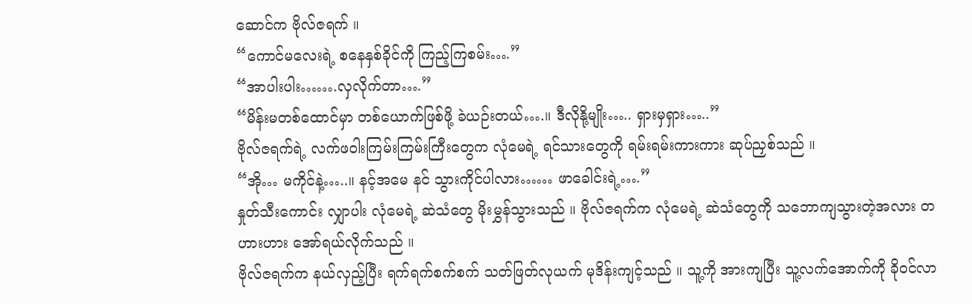ဆောင်က ဗိုလ်ဇရက် ။
“ကောင်မလေးရဲ့ စနေနှစ်ခိုင်ကို ကြည့်ကြစမ်း….”
“အာပါးပါး…….လှလိုက်တာ….”
“မိန်းမတစ်ထောင်မှာ တစ်ယောက်ဖြစ်ဖို့ ခဲယဉ်းတယ်….။ ဒီလိုနို့မျိုး….. ရှားမှရှား…..”
ဗိုလ်ဇရက်ရဲ့ လက်ဖဝါးကြမ်းကြမ်းကြီးတွေက လုံမေရဲ့ ရင်သားတွေကို ရမ်းရမ်းကားကား ဆုပ်ညှစ်သည် ။
“အို… မကိုင်နဲ့…..။ နင့်အမေ နင် သွားကိုင်ပါလား…… ဖာခေါင်းရဲ့….”
နှုတ်သီးကောင်း လျှာပါး လုံမေရဲ့ ဆဲသံတွေ မိုးမွှန်သွားသည် ။ ဗိုလ်ဇရက်က လုံမေရဲ့ ဆဲသံတွေကို သဘောကျသွားတဲ့အလား တဟားဟား အော်ရယ်လိုက်သည် ။
ဗိုလ်ဇရက်က နယ်လှည့်ပြီး ရက်ရက်စက်စက် သတ်ဖြတ်လုယက် မုဒိန်းကျင့်သည် ။ သူ့ကို အားကျပြီး သူ့လက်အောက်ကို ခိုဝင်လာ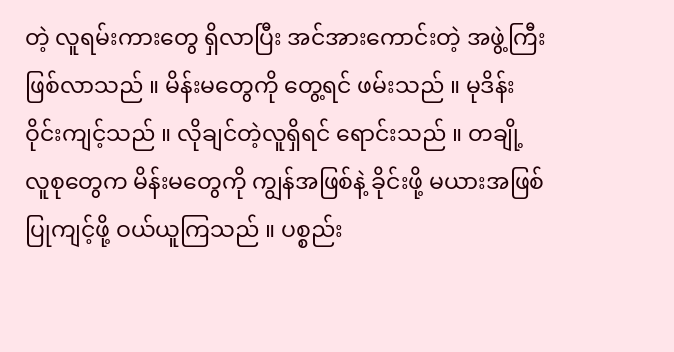တဲ့ လူရမ်းကားတွေ ရှိလာပြီး အင်အားကောင်းတဲ့ အဖွဲ့ကြီး ဖြစ်လာသည် ။ မိန်းမတွေကို တွေ့ရင် ဖမ်းသည် ။ မုဒိန်းဝိုင်းကျင့်သည် ။ လိုချင်တဲ့လူရှိရင် ရောင်းသည် ။ တချို့ လူစုတွေက မိန်းမတွေကို ကျွန်အဖြစ်နဲ့ ခိုင်းဖို့ မယားအဖြစ် ပြုကျင့်ဖို့ ဝယ်ယူကြသည် ။ ပစ္စည်း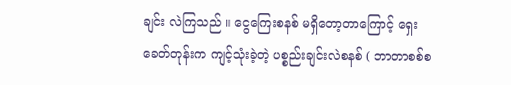ချင်း လဲကြသည် ။ ငွေကြေးစနစ် မရှိတော့တာကြောင့် ရှေးခေတ်တုန်းက ကျင့်သုံးခဲ့တဲ့ ပစ္စည်းချင်းလဲစနစ် ( ဘာတာစစ်စ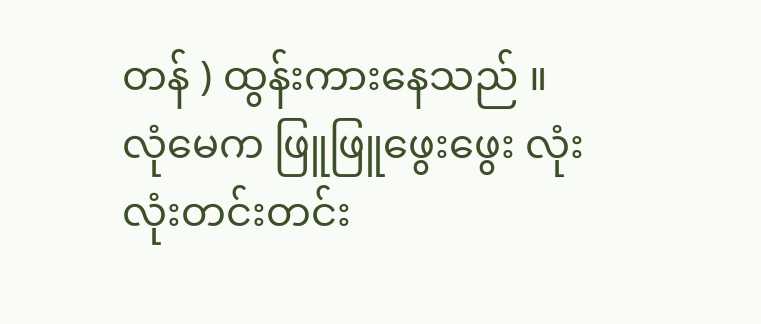တန် ) ထွန်းကားနေသည် ။
လုံမေက ဖြူဖြူဖွေးဖွေး လုံးလုံးတင်းတင်း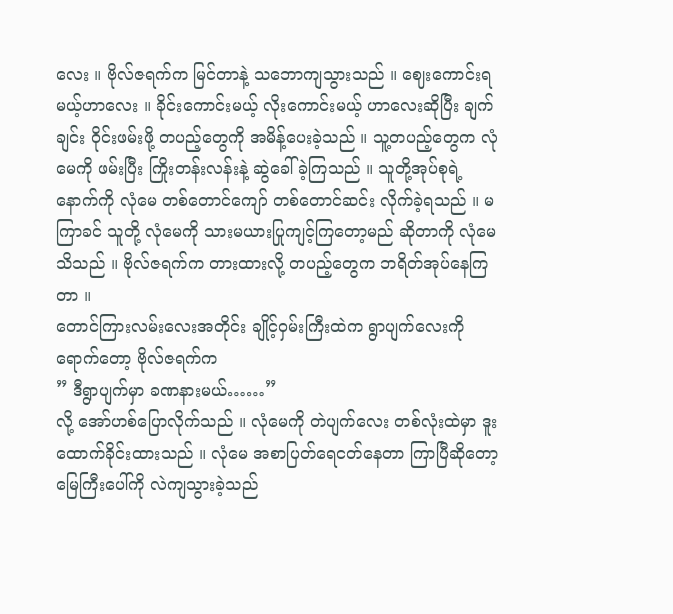လေး ။ ဗိုလ်ဇရက်က မြင်တာနဲ့ သဘောကျသွားသည် ။ ဈေးကောင်းရမယ့်ဟာလေး ။ ခိုင်းကောင်းမယ့် လိုးကောင်းမယ့် ဟာလေးဆိုပြီး ချက်ချင်း ဝိုင်းဖမ်းဖို့ တပည့်တွေကို အမိန့်ပေးခဲ့သည် ။ သူ့တပည့်တွေက လုံမေကို ဖမ်းပြီး ကြိုးတန်းလန်းနဲ့ ဆွဲခေါ်ခဲ့ကြသည် ။ သူတို့အုပ်စုရဲ့ နောက်ကို လုံမေ တစ်တောင်ကျော် တစ်တောင်ဆင်း လိုက်ခဲ့ရသည် ။ မကြာခင် သူတို့ လုံမေကို သားမယားပြုကျင့်ကြတော့မည် ဆိုတာကို လုံမေ သိသည် ။ ဗိုလ်ဇရက်က တားထားလို့ တပည့်တွေက ဘရိတ်အုပ်နေကြတာ ။
တောင်ကြားလမ်းလေးအတိုင်း ချိုင့်ဝှမ်းကြီးထဲက ရွာပျက်လေးကို ရောက်တော့ ဗိုလ်ဇရက်က
” ဒီရွာပျက်မှာ ခဏနားမယ်……”
လို့ အော်ဟစ်ပြောလိုက်သည် ။ လုံမေကို တဲပျက်လေး တစ်လုံးထဲမှာ ဒူးထောက်ခိုင်းထားသည် ။ လုံမေ အစာပြတ်ရေငတ်နေတာ ကြာပြီဆိုတော့ မြေကြီးပေါ်ကို လဲကျသွားခဲ့သည်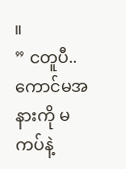။
” ငတူပီ.. ကောင်မအနားကို မကပ်နဲ့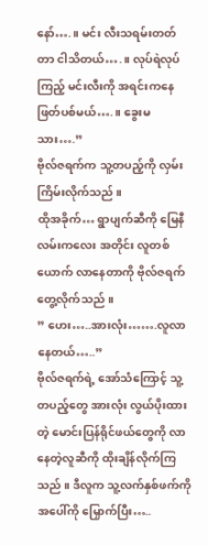နော်….။ မင်း လီးသရမ်းတတ်တာ ငါသိတယ်….။ လုပ်ရဲလုပ်ကြည့် မင်းလီးကို အရင်းကနေ ဖြတ်ပစ်မယ်….။ ခွေးမသား….”
ဗိုလ်ဇရက်က သူ့တပည့်ကို လှမ်းကြိမ်းလိုက်သည် ။
ထိုအခိုက်… ရွာပျက်ဆီကို မြေနီလမ်းကလေး အတိုင်း လူတစ်ယောက် လာနေတာကို ဗိုလ်ဇရက် တွေ့လိုက်သည် ။
” ဟေး…..အားလုံး…….လူလာနေတယ်…..”
ဗိုလ်ဇရက်ရဲ့ အော်သံကြောင့် သူ့တပည့်တွေ အားလုံး လွယ်ပိုးထားတဲ့ မောင်းပြန်ရိုင်ဖယ်တွေကို လာနေတဲ့လူဆီကို ထိုးချိန်လိုက်ကြသည် ။ ဒီလူက သူ့လက်နှစ်ဖက်ကို အပေါ်ကို မြှောက်ပြီး…..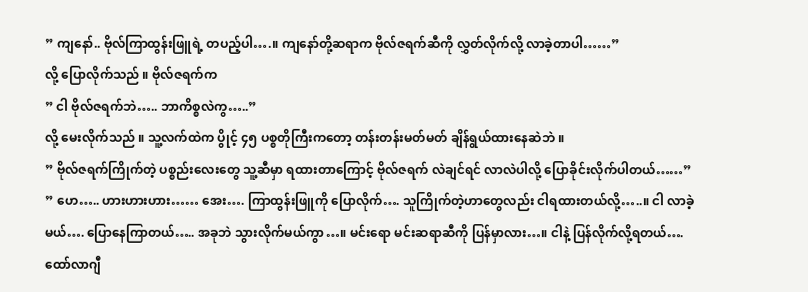” ကျနော်.. ဗိုလ်ကြာထွန်းဖြူရဲ့ တပည့်ပါ….။ ကျနော်တို့ဆရာက ဗိုလ်ဇရက်ဆီကို လွှတ်လိုက်လို့ လာခဲ့တာပါ……”
လို့ ပြောလိုက်သည် ။ ဗိုလ်ဇရက်က
” ငါ ဗိုလ်ဇရက်ဘဲ….. ဘာကိစ္စလဲကွ…..”
လို့ မေးလိုက်သည် ။ သူ့လက်ထဲက ပွိုင့် ၄၅ ပစ္စတိုကြီးကတော့ တန်းတန်းမတ်မတ် ချိန်ရွယ်ထားနေဆဲဘဲ ။
” ဗိုလ်ဇရက်ကြိုက်တဲ့ ပစ္စည်းလေးတွေ သူ့ဆီမှာ ရထားတာကြောင့် ဗိုလ်ဇရက် လဲချင်ရင် လာလဲပါလို့ ပြောခိုင်းလိုက်ပါတယ်……”
” ဟေ….. ဟားဟားဟား…… အေး…. ကြာထွန်းဖြူကို ပြောလိုက်…. သူကြိုက်တဲ့ဟာတွေလည်း ငါရထားတယ်လို့…..။ ငါ လာခဲ့မယ်…. ပြောနေကြာတယ်….. အခုဘဲ သွားလိုက်မယ်ကွာ…။ မင်းရော မင်းဆရာဆီကို ပြန်မှာလား…။ ငါနဲ့ ပြန်လိုက်လို့ရတယ်…. ထော်လာဂျီ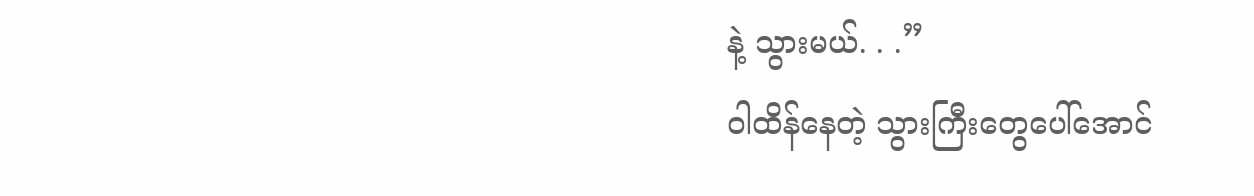နဲ့ သွားမယ်. . .”
ဝါထိန်နေတဲ့ သွားကြီးတွေပေါ်အောင်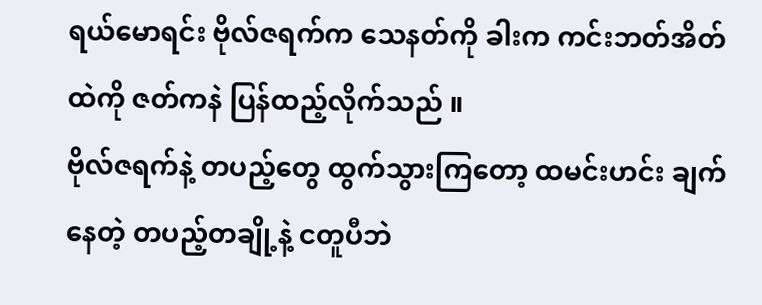ရယ်မောရင်း ဗိုလ်ဇရက်က သေနတ်ကို ခါးက ကင်းဘတ်အိတ်ထဲကို ဇတ်ကနဲ ပြန်ထည့်လိုက်သည် ။
ဗိုလ်ဇရက်နဲ့ တပည့်တွေ ထွက်သွားကြတော့ ထမင်းဟင်း ချက်နေတဲ့ တပည့်တချို့နဲ့ ငတူပီဘဲ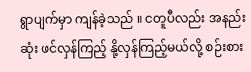ရွာပျက်မှာ ကျန်ခဲ့သည် ။ ငတူပီလည်း အနည်းဆုံး ဖင်လှန်ကြည့် နို့လှန်ကြည့်မယ်လို့ စဉ်းစား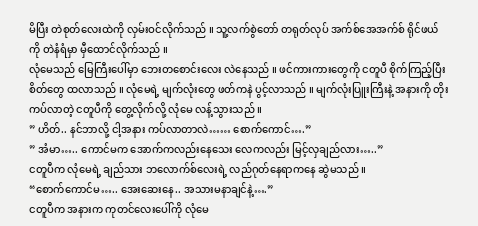မိပြီး တဲစုတ်လေးထဲကို လှမ်းဝင်လိုက်သည် ။ သူ့လက်စွဲတော် တရုတ်လုပ် အက်စ်အေအက်စ် ရိုင်ဖယ်ကို တဲနံရံမှာ မှီထောင်လိုက်သည် ။
လုံမေသည် မြေကြီးပေါ်မှာ ဘေးတစောင်းလေး လဲနေသည် ။ ဖင်ကားကားတွေကို ငတူပီ စိုက်ကြည့်ပြီး စိတ်တွေ ထလာသည် ။ လုံမေရဲ့ မျက်လုံးတွေ ဖတ်ကနဲ ပွင့်လာသည် ။ မျက်လုံးပြူးကြီးနဲ့ အနားကို တိုးကပ်လာတဲ့ ငတူပီကို တွေ့လိုက်လို့ လုံမေ လန့်သွားသည် ။
” ဟိတ်.. နင်ဘာလို့ ငါ့အနား ကပ်လာတာလဲ…… စောက်ကောင်….”
” အံမာ….. ကောင်မက အောက်ကလည်းနေသေး လေကလည်း မြင့်လှချည်လား…..”
ငတူပီက လုံမေရဲ့ ချည်သား ဘလောက်စ်လေးရဲ့ လည်ဂုတ်နေရာကနေ ဆွဲမသည် ။
“စောက်ကောင်မ….. အေးဆေးနေ.. အသားမနာချင်နဲ့….”
ငတူပီက အနားက ကုတင်လေးပေါ်ကို လုံမေ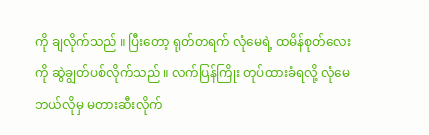ကို ချလိုက်သည် ။ ပြီးတော့ ရုတ်တရက် လုံမေရဲ့ ထမိန်စုတ်လေးကို ဆွဲချွတ်ပစ်လိုက်သည် ။ လက်ပြန်ကြိုး တုပ်ထားခံရလို့ လုံမေ ဘယ်လိုမှ မတားဆီးလိုက်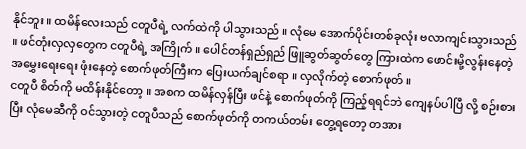နိုင်ဘူး ။ ထမိန်လေးသည် ငတူပီရဲ့ လက်ထဲကို ပါသွားသည် ။ လုံမေ အောက်ပိုင်းတစ်ခုလုံး ဗလာကျင်းသွားသည် ။ ဖင်တုံးလှလှတွေက ငတူပီရဲ့ အကြိုက် ။ ပေါင်တန်ရှည်ရှည် ဖြူဆွတ်ဆွတ်တွေ ကြားထဲက ဖောင်းမို့လွန်းနေတဲ့ အမွှေးရေးရေး ဖုံးနေတဲ့ စောက်ဖုတ်ကြီးက ပြေးယက်ချင်စရာ ။ လှလိုက်တဲ့ စောက်ဖုတ် ။
ငတူပီ စိတ်ကို မထိန်းနိုင်တော့ ။ အစက ထမိန်လှန်ပြီး ဖင်နဲ့ စောက်ဖုတ်ကို ကြည့်ရရင်ဘဲ ကျေနပ်ပါပြီ လို့ စဉ်းစားပြီး လုံမေဆီကို ဝင်သွားတဲ့ ငတူပီသည် စောက်ဖုတ်ကို တကယ်တမ်း တွေ့ရတော့ တအား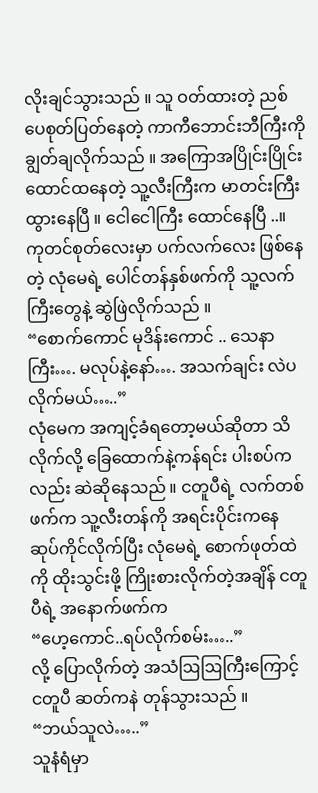လိုးချင်သွားသည် ။ သူ ဝတ်ထားတဲ့ ညစ်ပေစုတ်ပြတ်နေတဲ့ ကာကီဘောင်းဘီကြီးကို ချွတ်ချလိုက်သည် ။ အကြောအပြိုင်းပြိုင်း ထောင်ထနေတဲ့ သူ့လီးကြီးက မာတင်းကြီးထွားနေပြီ ။ ငေါငေါကြီး ထောင်နေပြီ ..။ ကုတင်စုတ်လေးမှာ ပက်လက်လေး ဖြစ်နေတဲ့ လုံမေရဲ့ ပေါင်တန်နှစ်ဖက်ကို သူ့လက်ကြီးတွေနဲ့ ဆွဲဖြဲလိုက်သည် ။
“စောက်ကောင် မုဒိန်းကောင် .. သေနာကြီး…. မလုပ်နဲ့နော်…. အသက်ချင်း လဲပလိုက်မယ်…..”
လုံမေက အကျင့်ခံရတော့မယ်ဆိုတာ သိလိုက်လို့ ခြေထောက်နဲ့ကန်ရင်း ပါးစပ်ကလည်း ဆဲဆိုနေသည် ။ ငတူပီရဲ့ လက်တစ်ဖက်က သူ့လီးတန်ကို အရင်းပိုင်းကနေ ဆုပ်ကိုင်လိုက်ပြီး လုံမေရဲ့ စောက်ဖုတ်ထဲကို ထိုးသွင်းဖို့ ကြိုးစားလိုက်တဲ့အချိန် ငတူပီရဲ့ အနောက်ဖက်က
“ဟေ့ကောင်..ရပ်လိုက်စမ်း…..”
လို့ ပြောလိုက်တဲ့ အသံဩဩကြီးကြောင့် ငတူပီ ဆတ်ကနဲ တုန်သွားသည် ။
“ဘယ်သူလဲ…..”
သူနံရံမှာ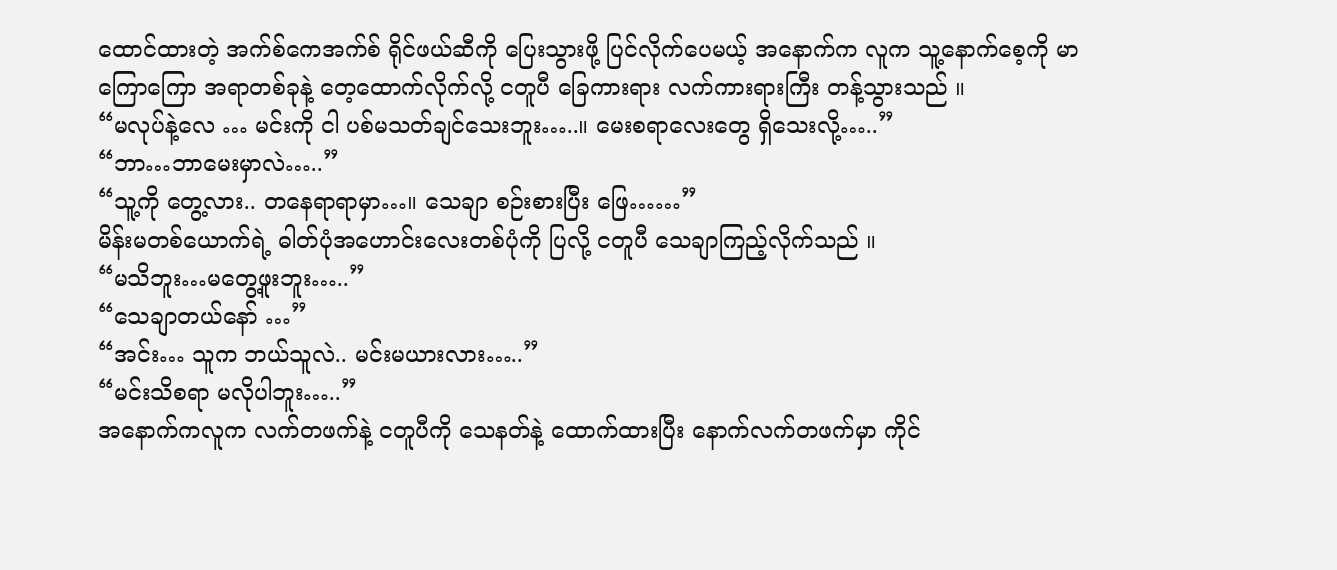ထောင်ထားတဲ့ အက်စ်ကေအက်စ် ရိုင်ဖယ်ဆီကို ပြေးသွားဖို့ ပြင်လိုက်ပေမယ့် အနောက်က လူက သူ့နောက်စေ့ကို မာကြောကြော အရာတစ်ခုနဲ့ တေ့ထောက်လိုက်လို့ ငတူပီ ခြေကားရား လက်ကားရားကြီး တန့်သွားသည် ။
“မလုပ်နဲ့လေ … မင်းကို ငါ ပစ်မသတ်ချင်သေးဘူး…..။ မေးစရာလေးတွေ ရှိသေးလို့…..”
“ဘာ…ဘာမေးမှာလဲ…..”
“သူ့ကို တွေ့လား.. တနေရာရာမှာ…။ သေချာ စဉ်းစားပြီး ဖြေ……”
မိန်းမတစ်ယောက်ရဲ့ ဓါတ်ပုံအဟောင်းလေးတစ်ပုံကို ပြလို့ ငတူပီ သေချာကြည့်လိုက်သည် ။
“မသိဘူး…မတွေ့ဖူးဘူး…..”
“သေချာတယ်နော် …”
“အင်း… သူက ဘယ်သူလဲ.. မင်းမယားလား…..”
“မင်းသိစရာ မလိုပါဘူး…..”
အနောက်ကလူက လက်တဖက်နဲ့ ငတူပီကို သေနတ်နဲ့ ထောက်ထားပြီး နောက်လက်တဖက်မှာ ကိုင်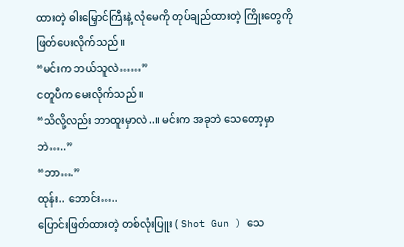ထားတဲ့ ဓါးမြှောင်ကြီးနဲ့ လုံမေကို တုပ်ချည်ထားတဲ့ ကြိုးတွေကို ဖြတ်ပေးလိုက်သည် ။
“မင်းက ဘယ်သူလဲ……”
ငတူပီက မေးလိုက်သည် ။
“သိလို့လည်း ဘာထူးမှာလဲ..။ မင်းက အခုဘဲ သေတော့မှာဘဲ…..”
“ဘာ….”
ထုန်း.. ဘောင်း…..
ပြောင်းဖြတ်ထားတဲ့ တစ်လုံးပြူး ( Shot Gun ) သေ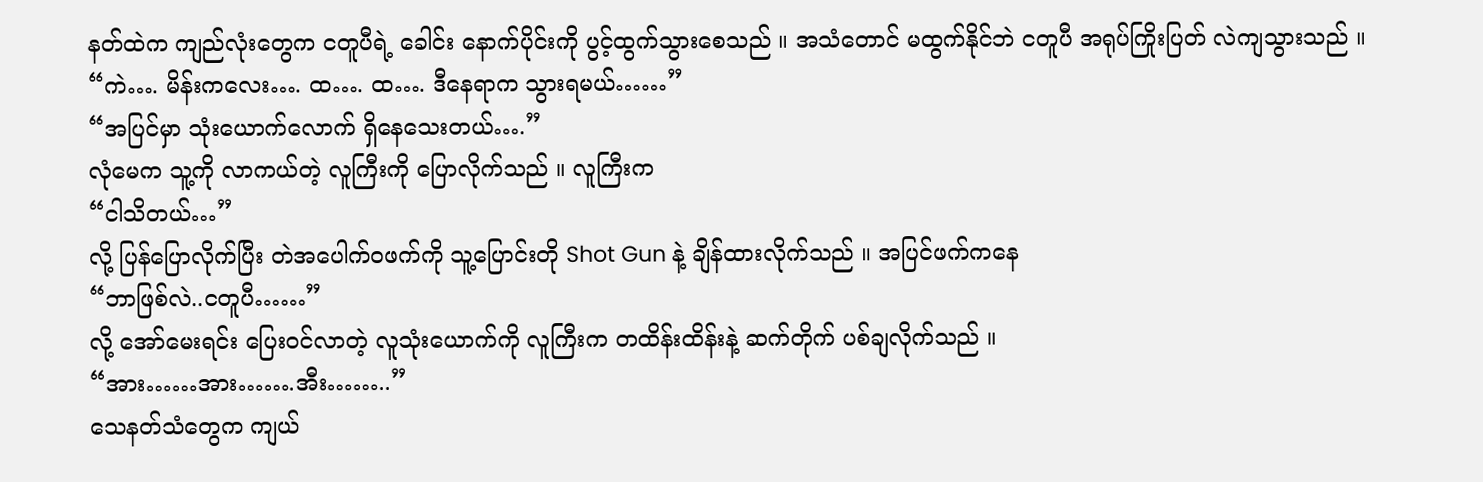နတ်ထဲက ကျည်လုံးတွေက ငတူပီရဲ့ ခေါင်း နောက်ပိုင်းကို ပွင့်ထွက်သွားစေသည် ။ အသံတောင် မထွက်နိုင်ဘဲ ငတူပီ အရုပ်ကြိုးပြတ် လဲကျသွားသည် ။
“ကဲ…. မိန်းကလေး…. ထ…. ထ…. ဒီနေရာက သွားရမယ်……”
“အပြင်မှာ သုံးယောက်လောက် ရှိနေသေးတယ်….”
လုံမေက သူ့ကို လာကယ်တဲ့ လူကြီးကို ပြောလိုက်သည် ။ လူကြီးက
“ငါသိတယ်…”
လို့ ပြန်ပြောလိုက်ပြီး တဲအပေါက်ဝဖက်ကို သူ့ပြောင်းတို Shot Gun နဲ့ ချိန်ထားလိုက်သည် ။ အပြင်ဖက်ကနေ
“ဘာဖြစ်လဲ..ငတူပီ……”
လို့ အော်မေးရင်း ပြေးဝင်လာတဲ့ လူသုံးယောက်ကို လူကြီးက တထိန်းထိန်းနဲ့ ဆက်တိုက် ပစ်ချလိုက်သည် ။
“အား……အား…….အီး……..”
သေနတ်သံတွေက ကျယ်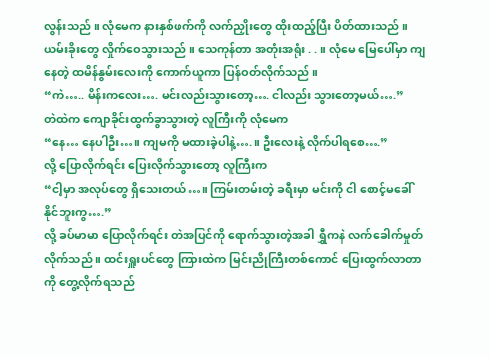လွန်းသည် ။ လုံမေက နားနှစ်ဖက်ကို လက်ညှိုးတွေ ထိုးထည့်ပြီး ပိတ်ထားသည် ။ ယမ်းခိုးတွေ လှိုက်ဝေသွားသည် ။ သေကုန်တာ အတုံးအရုံး . . ။ လုံမေ မြေပေါ်မှာ ကျနေတဲ့ ထမိန်နွမ်းလေးကို ကောက်ယူကာ ပြန်ဝတ်လိုက်သည် ။
“ကဲ….. မိန်းကလေး…. မင်းလည်းသွားတော့…. ငါလည်း သွားတော့မယ်….”
တဲထဲက ကျောခိုင်းထွက်ခွာသွားတဲ့ လူကြီးကို လုံမေက
“နေ… နေပါဦး…။ ကျမကို မထားခဲ့ပါနဲ့….။ ဦးလေးနဲ့ လိုက်ပါရစေ….”
လို့ ပြောလိုက်ရင်း ပြေးလိုက်သွားတော့ လူကြီးက
“ငါ့မှာ အလုပ်တွေ ရှိသေးတယ်…။ ကြမ်းတမ်းတဲ့ ခရီးမှာ မင်းကို ငါ စောင့်မခေါ်နိုင်ဘူးကွ….”
လို့ ခပ်မာမာ ပြောလိုက်ရင်း တဲအပြင်ကို ရောက်သွားတဲ့အခါ ရွှီကနဲ လက်ခေါက်မှုတ်လိုက်သည် ။ ထင်းရှူးပင်တွေ ကြားထဲက မြင်းညိုကြီးတစ်ကောင် ပြေးထွက်လာတာကို တွေ့လိုက်ရသည်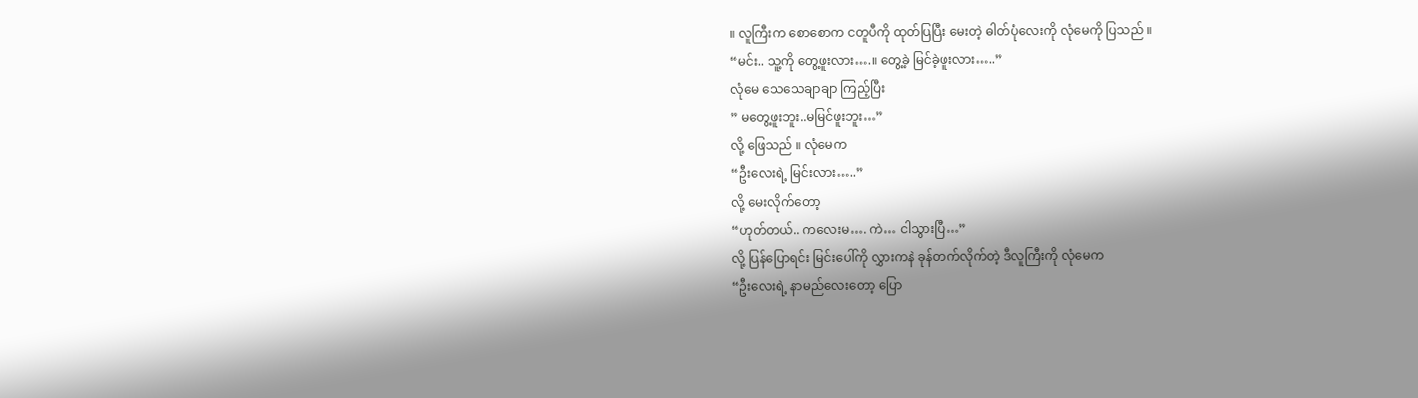။ လူကြီးက စောစောက ငတူပီကို ထုတ်ပြပြီး မေးတဲ့ ဓါတ်ပုံလေးကို လုံမေကို ပြသည် ။
“မင်း.. သူ့ကို တွေ့ဖူးလား….။ တွေ့ခဲ့ မြင်ခဲ့ဖူးလား…..”
လုံမေ သေသေချာချာ ကြည့်ပြီး
” မတွေ့ဖူးဘူး..မမြင်ဖူးဘူး…”
လို့ ဖြေသည် ။ လုံမေက
“ဦးလေးရဲ့ မြင်းလား…..”
လို့ မေးလိုက်တော့
“ဟုတ်တယ်.. ကလေးမ…. ကဲ… ငါသွားပြီ…”
လို့ ပြန်ပြောရင်း မြင်းပေါ်ကို လွှားကနဲ ခုန်တက်လိုက်တဲ့ ဒီလူကြီးကို လုံမေက
“ဦးလေးရဲ့ နာမည်လေးတော့ ပြော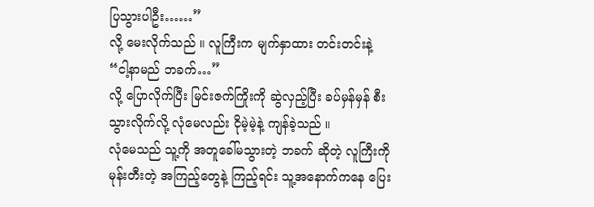ပြသွားပါဦး……”
လို့ မေးလိုက်သည် ။ လူကြီးက မျက်နှာထား တင်းတင်းနဲ့
“ငါ့နာမည် ဘခက်…”
လို့ ပြောလိုက်ပြီး မြင်းဇက်ကြိုးကို ဆွဲလှည့်ပြီး ခပ်မှန်မှန် စီးသွားလိုက်လို့ လုံမေလည်း ငိုမဲ့မဲ့နဲ့ ကျန်ခဲ့သည် ။
လုံမေသည် သူ့ကို အတူခေါ်မသွားတဲ့ ဘခက် ဆိုတဲ့ လူကြီးကို မုန်းတီးတဲ့ အကြည့်တွေနဲ့ ကြည့်ရင်း သူ့အနောက်ကနေ ပြေး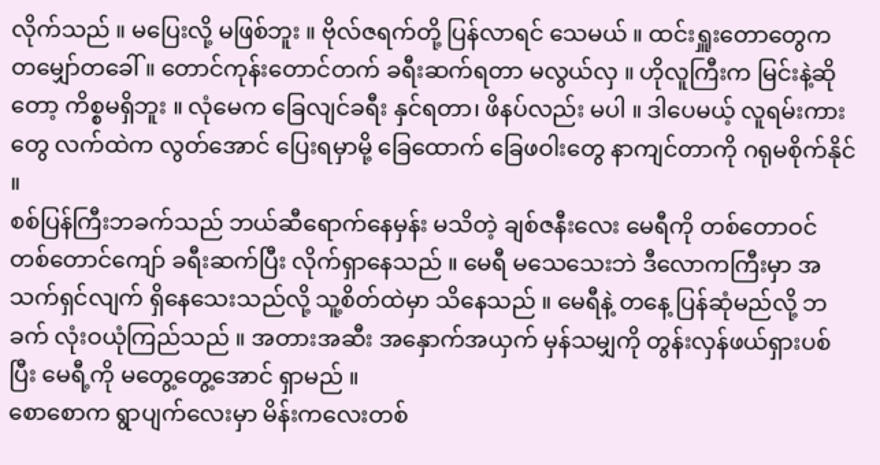လိုက်သည် ။ မပြေးလို့ မဖြစ်ဘူး ။ ဗိုလ်ဇရက်တို့ ပြန်လာရင် သေမယ် ။ ထင်းရှူးတောတွေက တမျှော်တခေါ် ။ တောင်ကုန်းတောင်တက် ခရီးဆက်ရတာ မလွယ်လှ ။ ဟိုလူကြီးက မြင်းနဲ့ဆိုတော့ ကိစ္စမရှိဘူး ။ လုံမေက ခြေလျင်ခရီး နှင်ရတာ၊ ဖိနပ်လည်း မပါ ။ ဒါပေမယ့် လူရမ်းကားတွေ လက်ထဲက လွတ်အောင် ပြေးရမှာမို့ ခြေထောက် ခြေဖဝါးတွေ နာကျင်တာကို ဂရုမစိုက်နိုင် ။
စစ်ပြန်ကြီးဘခက်သည် ဘယ်ဆီရောက်နေမှန်း မသိတဲ့ ချစ်ဇနီးလေး မေရီကို တစ်တောဝင် တစ်တောင်ကျော် ခရီးဆက်ပြီး လိုက်ရှာနေသည် ။ မေရီ မသေသေးဘဲ ဒီလောကကြီးမှာ အသက်ရှင်လျက် ရှိနေသေးသည်လို့ သူ့စိတ်ထဲမှာ သိနေသည် ။ မေရီနဲ့ တနေ့ ပြန်ဆုံမည်လို့ ဘခက် လုံးဝယုံကြည်သည် ။ အတားအဆီး အနှောက်အယှက် မှန်သမျှကို တွန်းလှန်ဖယ်ရှားပစ်ပြီး မေရီ့ကို မတွေ့တွေ့အောင် ရှာမည် ။
စောစောက ရွာပျက်လေးမှာ မိန်းကလေးတစ်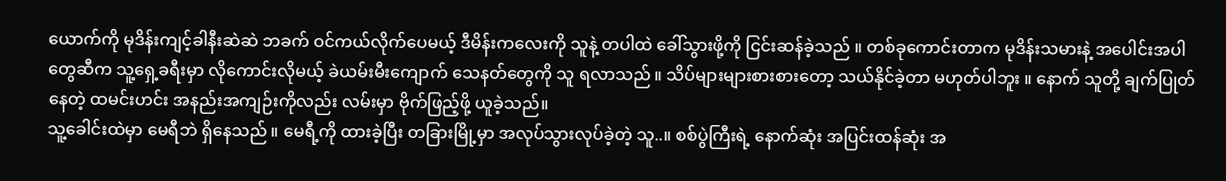ယောက်ကို မုဒိန်းကျင့်ခါနီးဆဲဆဲ ဘခက် ဝင်ကယ်လိုက်ပေမယ့် ဒီမိန်းကလေးကို သူနဲ့ တပါထဲ ခေါ်သွားဖို့ကို ငြင်းဆန်ခဲ့သည် ။ တစ်ခုကောင်းတာက မုဒိန်းသမားနဲ့ အပေါင်းအပါတွေဆီက သူ့ရှေ့ခရီးမှာ လိုကောင်းလိုမယ့် ခဲယမ်းမီးကျောက် သေနတ်တွေကို သူ ရလာသည် ။ သိပ်များများစားစားတော့ သယ်နိုင်ခဲ့တာ မဟုတ်ပါဘူး ။ နောက် သူတို့ ချက်ပြုတ်နေတဲ့ ထမင်းဟင်း အနည်းအကျဉ်းကိုလည်း လမ်းမှာ ဗိုက်ဖြည့်ဖို့ ယူခဲ့သည်။
သူ့ခေါင်းထဲမှာ မေရီဘဲ ရှိနေသည် ။ မေရီ့ကို ထားခဲ့ပြီး တခြားမြို့မှာ အလုပ်သွားလုပ်ခဲ့တဲ့ သူ..။ စစ်ပွဲကြီးရဲ့ နောက်ဆုံး အပြင်းထန်ဆုံး အ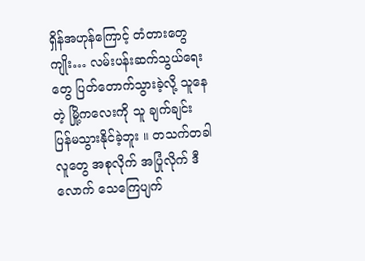ရှိန်အဟုန်ကြောင့် တံတားတွေကျိုး… လမ်းပန်းဆက်သွယ်ရေးတွေ ပြတ်တောက်သွားခဲ့လို့ သူနေတဲ့ မြို့ကလေးကို သူ ချက်ချင်း ပြန်မသွားနိုင်ခဲ့ဘူး ။ တသက်တခါ လူတွေ အစုလိုက် အပြုံလိုက် ဒီလောက် သေကြေပျက်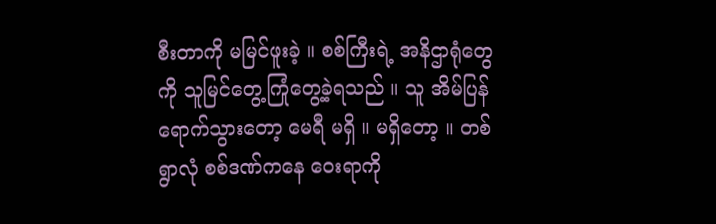စီးတာကို မမြင်ဖူးခဲ့ ။ စစ်ကြီးရဲ့ အနိဌာရုံတွေကို သူမြင်တွေ့ကြုံတွေ့ခဲ့ရသည် ။ သူ အိမ်ပြန်ရောက်သွားတော့ မေရီ မရှိ ။ မရှိတော့ ။ တစ်ရွာလုံ စစ်ဒဏ်ကနေ ဝေးရာကို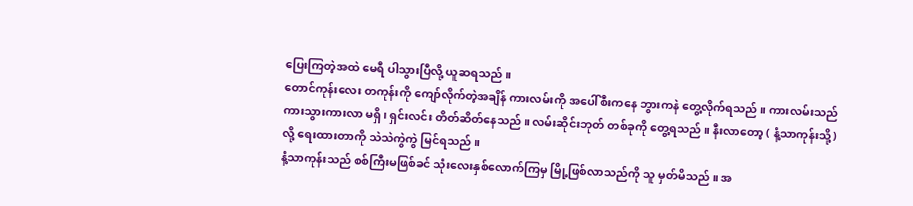ပြေးကြတဲ့အထဲ မေရီ ပါသွားပြီလို့ ယူဆရသည် ။
တောင်ကုန်းလေး တကုန်းကို ကျော်လိုက်တဲ့အချိန် ကားလမ်းကို အပေါ်စီးကနေ ဘွားကနဲ တွေ့လိုက်ရသည် ။ ကားလမ်းသည် ကားသွားကားလာ မရှိ၊ ရှင်းလင်း တိတ်ဆိတ်နေသည် ။ လမ်းဆိုင်းဘုတ် တစ်ခုကို တွေ့ရသည် ။ နီးလာတော့ ( နံ့သာကုန်းသို့) လို့ ရေးထားတာကို သဲသဲကွဲကွဲ မြင်ရသည် ။
နံ့သာကုန်းသည် စစ်ကြီးမဖြစ်ခင် သုံးလေးနှစ်လောက်ကြမှ မြို့ဖြစ်လာသည်ကို သူ မှတ်မိသည် ။ အ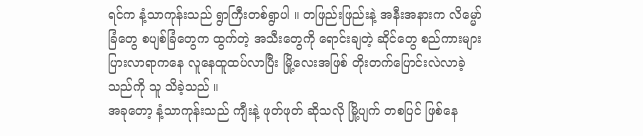ရင်က နံ့သာကုန်းသည် ရွာကြီးတစ်ရွာပါ ။ တဖြည်းဖြည်းနဲ့ အနီးအနားက လိမ္မော်ခြံတွေ စပျစ်ခြံတွေက ထွက်တဲ့ အသီးတွေကို ရောင်းချတဲ့ ဆိုင်တွေ စည်ကားများပြားလာရာကနေ လူနေထူထပ်လာပြီး မြို့လေးအဖြစ် တိုးတက်ပြောင်းလဲလာခဲ့သည်ကို သူ သိခဲ့သည် ။
အခုတော့ နံ့သာကုန်းသည် ကျီးနဲ့ ဖုတ်ဖုတ် ဆိုသလို မြို့ပျက် တစပြင် ဖြစ်နေ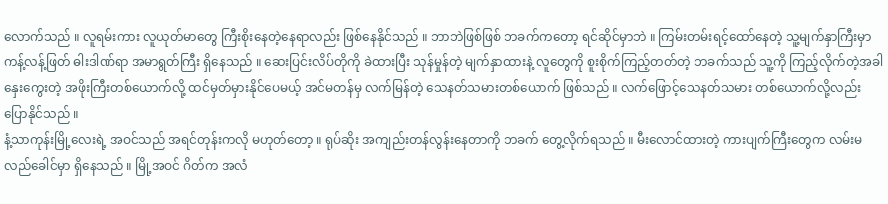လောက်သည် ။ လူရမ်းကား လူယုတ်မာတွေ ကြီးစိုးနေတဲ့နေရာလည်း ဖြစ်နေနိုင်သည် ။ ဘာဘဲဖြစ်ဖြစ် ဘခက်ကတော့ ရင်ဆိုင်မှာဘဲ ။ ကြမ်းတမ်းရင့်ထော်နေတဲ့ သူ့မျက်နှာကြီးမှာ ကန့်လန့်ဖြတ် ဓါးဒါဏ်ရာ အမာရွတ်ကြီး ရှိနေသည် ။ ဆေးပြင်းလိပ်တိုကို ခဲထားပြီး သုန်မှုန်တဲ့ မျက်နှာထားနဲ့ လူတွေကို စူးစိုက်ကြည့်တတ်တဲ့ ဘခက်သည် သူ့ကို ကြည့်လိုက်တဲ့အခါ နှေးကွေးတဲ့ အဖိုးကြီးတစ်ယောက်လို့ ထင်မှတ်မှားနိုင်ပေမယ့် အင်မတန်မှ လက်မြန်တဲ့ သေနတ်သမားတစ်ယောက် ဖြစ်သည် ။ လက်ဖြောင့်သေနတ်သမား တစ်ယောက်လို့လည်း ပြောနိုင်သည် ။
နံ့သာကုန်းမြို့လေးရဲ့ အဝင်သည် အရင်တုန်းကလို မဟုတ်တော့ ။ ရုပ်ဆိုး အကျည်းတန်လွန်းနေတာကို ဘခက် တွေ့လိုက်ရသည် ။ မီးလောင်ထားတဲ့ ကားပျက်ကြီးတွေက လမ်းမလည်ခေါင်မှာ ရှိနေသည် ။ မြို့အဝင် ဂိတ်က အလံ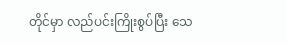တိုင်မှာ လည်ပင်းကြိုးစွပ်ပြီး သေ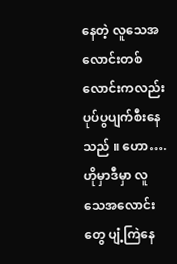နေတဲ့ လူသေအလောင်းတစ်လောင်းကလည်း ပုပ်ပွပျက်စီးနေသည် ။ ဟော…. ဟိုမှာဒီမှာ လူသေအလောင်းတွေ ပျံ့ကြဲနေ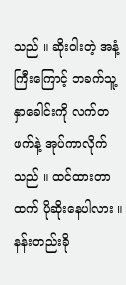သည် ။ ဆိုးဝါးတဲ့ အနံ့ကြီးကြောင့် ဘခက်သူ့နှာခေါင်းကို လက်တဖက်နဲ့ အုပ်ကာလိုက်သည် ။ ထင်ထားတာထက် ပိုဆိုးနေပါလား ။
နန်းတည်းခို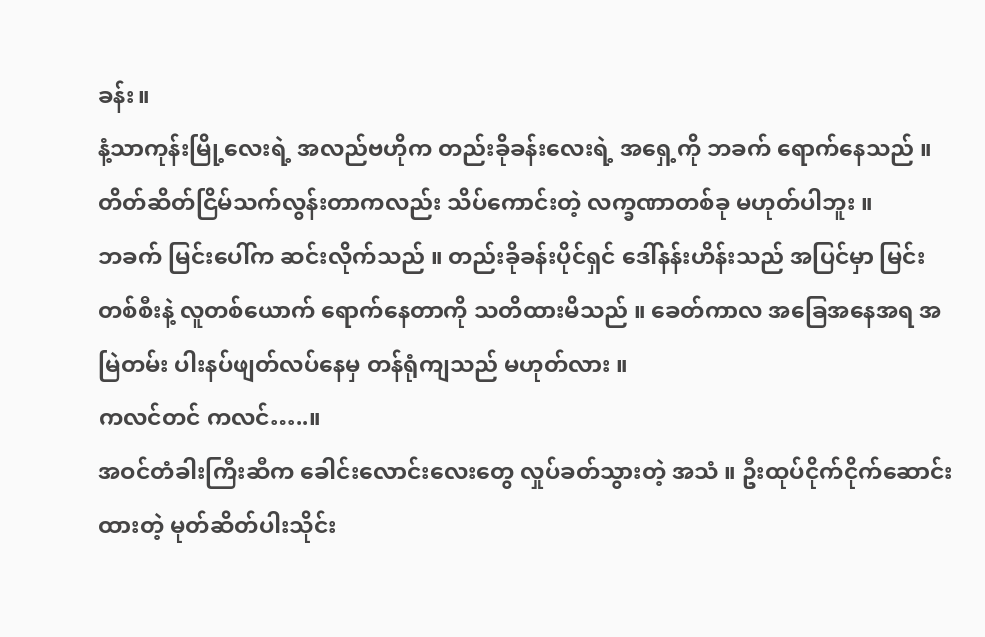ခန်း။
နံ့သာကုန်းမြို့လေးရဲ့ အလည်ဗဟိုက တည်းခိုခန်းလေးရဲ့ အရှေ့ကို ဘခက် ရောက်နေသည် ။ တိတ်ဆိတ်ငြိမ်သက်လွန်းတာကလည်း သိပ်ကောင်းတဲ့ လက္ခဏာတစ်ခု မဟုတ်ပါဘူး ။
ဘခက် မြင်းပေါ်က ဆင်းလိုက်သည် ။ တည်းခိုခန်းပိုင်ရှင် ဒေါ်နန်းဟိန်းသည် အပြင်မှာ မြင်းတစ်စီးနဲ့ လူတစ်ယောက် ရောက်နေတာကို သတိထားမိသည် ။ ခေတ်ကာလ အခြေအနေအရ အမြဲတမ်း ပါးနပ်ဖျတ်လပ်နေမှ တန်ရုံကျသည် မဟုတ်လား ။
ကလင်တင် ကလင်…..။
အဝင်တံခါးကြီးဆီက ခေါင်းလောင်းလေးတွေ လှုပ်ခတ်သွားတဲ့ အသံ ။ ဦးထုပ်ငိုက်ငိုက်ဆောင်းထားတဲ့ မုတ်ဆိတ်ပါးသိုင်း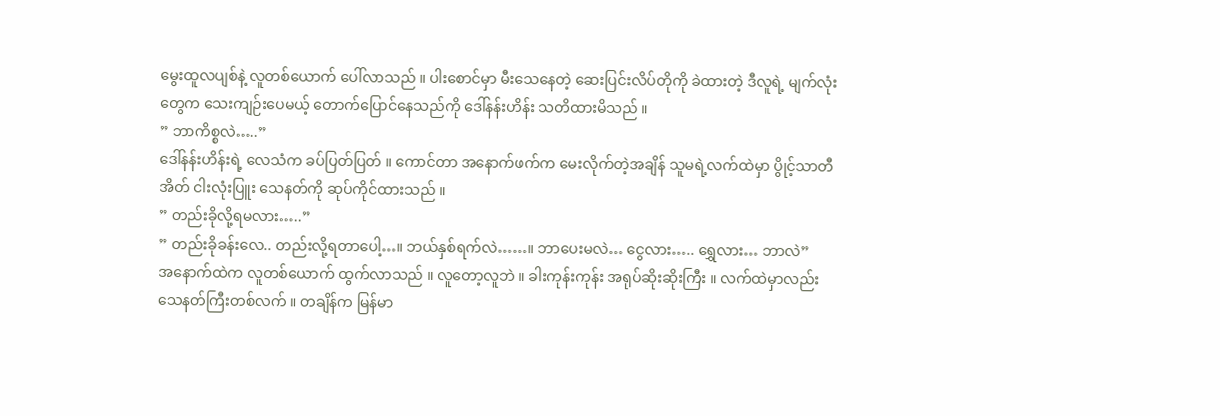မွေးထူလပျစ်နဲ့ လူတစ်ယောက် ပေါ်လာသည် ။ ပါးစောင်မှာ မီးသေနေတဲ့ ဆေးပြင်းလိပ်တိုကို ခဲထားတဲ့ ဒီလူရဲ့ မျက်လုံးတွေက သေးကျဉ်းပေမယ့် တောက်ပြောင်နေသည်ကို ဒေါ်နန်းဟိန်း သတိထားမိသည် ။
” ဘာကိစ္စလဲ…..”
ဒေါ်နန်းဟိန်းရဲ့ လေသံက ခပ်ပြတ်ပြတ် ။ ကောင်တာ အနောက်ဖက်က မေးလိုက်တဲ့အချိန် သူမရဲ့လက်ထဲမှာ ပွိုင့်သာတီအိတ် ငါးလုံးပြူး သေနတ်ကို ဆုပ်ကိုင်ထားသည် ။
” တည်းခိုလို့ရမလား…..”
” တည်းခိုခန်းလေ.. တည်းလို့ရတာပေါ့…။ ဘယ်နှစ်ရက်လဲ……။ ဘာပေးမလဲ… ငွေလား….. ရွှေလား… ဘာလဲ”
အနောက်ထဲက လူတစ်ယောက် ထွက်လာသည် ။ လူတော့လူဘဲ ။ ခါးကုန်းကုန်း အရုပ်ဆိုးဆိုးကြီး ။ လက်ထဲမှာလည်း သေနတ်ကြီးတစ်လက် ။ တချိန်က မြန်မာ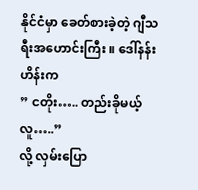နိုင်ငံမှာ ခေတ်စားခဲ့တဲ့ ဂျီသရီးအဟောင်းကြီး ။ ဒေါ်နန်းဟိန်းက
” ငတိုး….. တည်းခိုမယ့်လူ…..”
လို့ လှမ်းပြော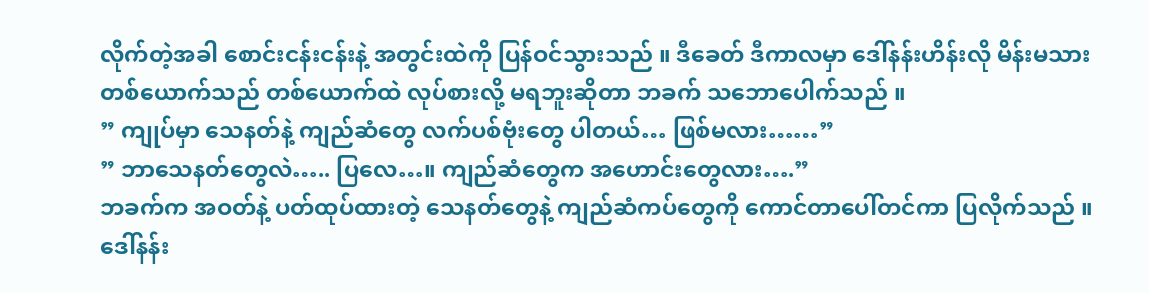လိုက်တဲ့အခါ စောင်းငန်းငန်းနဲ့ အတွင်းထဲကို ပြန်ဝင်သွားသည် ။ ဒီခေတ် ဒီကာလမှာ ဒေါ်နန်းဟိန်းလို မိန်းမသားတစ်ယောက်သည် တစ်ယောက်ထဲ လုပ်စားလို့ မရဘူးဆိုတာ ဘခက် သဘောပေါက်သည် ။
” ကျုပ်မှာ သေနတ်နဲ့ ကျည်ဆံတွေ လက်ပစ်ဗုံးတွေ ပါတယ်… ဖြစ်မလား……”
” ဘာသေနတ်တွေလဲ….. ပြလေ…။ ကျည်ဆံတွေက အဟောင်းတွေလား….”
ဘခက်က အဝတ်နဲ့ ပတ်ထုပ်ထားတဲ့ သေနတ်တွေနဲ့ ကျည်ဆံကပ်တွေကို ကောင်တာပေါ်တင်ကာ ပြလိုက်သည် ။ ဒေါ်နန်း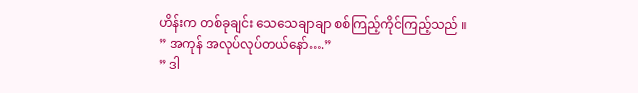ဟိန်းက တစ်ခုချင်း သေသေချာချာ စစ်ကြည့်ကိုင်ကြည့်သည် ။
” အကုန် အလုပ်လုပ်တယ်နော်….”
” ဒါ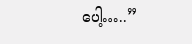ပေါ့…..”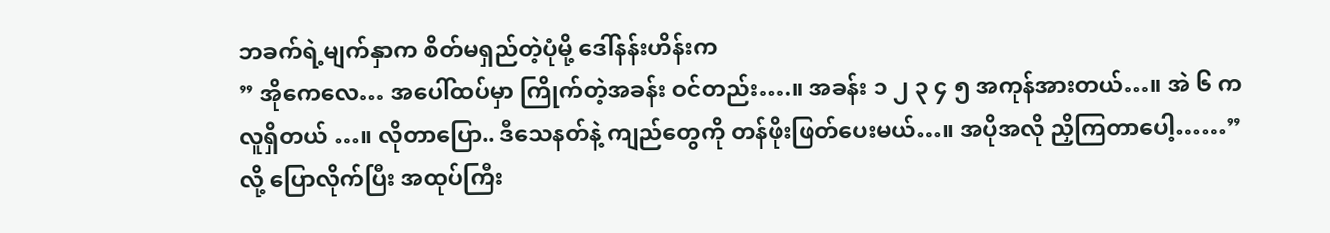ဘခက်ရဲ့မျက်နှာက စိတ်မရှည်တဲ့ပုံမို့ ဒေါ်နန်းဟိန်းက
” အိုကေလေ… အပေါ်ထပ်မှာ ကြိုက်တဲ့အခန်း ဝင်တည်း….။ အခန်း ၁ ၂ ၃ ၄ ၅ အကုန်အားတယ်…။ အဲ ၆ က လူရှိတယ် …။ လိုတာပြော.. ဒီသေနတ်နဲ့ ကျည်တွေကို တန်ဖိုးဖြတ်ပေးမယ်…။ အပိုအလို ညှိကြတာပေါ့……”
လို့ ပြောလိုက်ပြီး အထုပ်ကြီး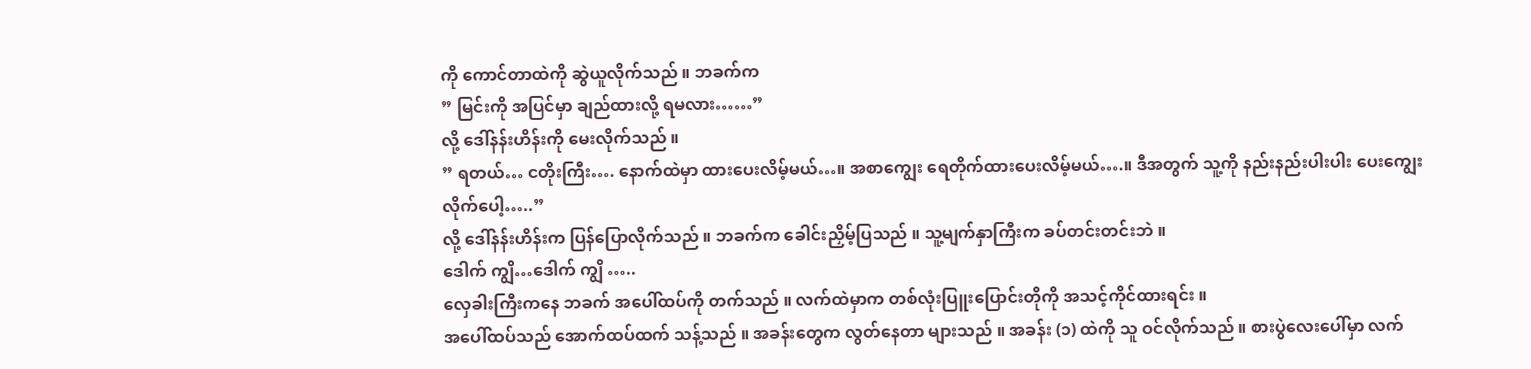ကို ကောင်တာထဲကို ဆွဲယူလိုက်သည် ။ ဘခက်က
” မြင်းကို အပြင်မှာ ချည်ထားလို့ ရမလား……”
လို့ ဒေါ်နန်းဟိန်းကို မေးလိုက်သည် ။
” ရတယ်… ငတိုးကြီး…. နောက်ထဲမှာ ထားပေးလိမ့်မယ်…။ အစာကျွေး ရေတိုက်ထားပေးလိမ့်မယ်….။ ဒီအတွက် သူ့ကို နည်းနည်းပါးပါး ပေးကျွေးလိုက်ပေါ့…..”
လို့ ဒေါ်နန်းဟိန်းက ပြန်ပြောလိုက်သည် ။ ဘခက်က ခေါင်းညှိမ့်ပြသည် ။ သူ့မျက်နှာကြီးက ခပ်တင်းတင်းဘဲ ။
ဒေါက် ကျွိ…ဒေါက် ကျွိ …..
လှေခါးကြီးကနေ ဘခက် အပေါ်ထပ်ကို တက်သည် ။ လက်ထဲမှာက တစ်လုံးပြူးပြောင်းတိုကို အသင့်ကိုင်ထားရင်း ။
အပေါ်ထပ်သည် အောက်ထပ်ထက် သန့်သည် ။ အခန်းတွေက လွတ်နေတာ များသည် ။ အခန်း (၁) ထဲကို သူ ဝင်လိုက်သည် ။ စားပွဲလေးပေါ်မှာ လက်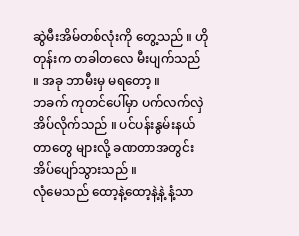ဆွဲမီးအိမ်တစ်လုံးကို တွေ့သည် ။ ဟိုတုန်းက တခါတလေ မီးပျက်သည် ။ အခု ဘာမီးမှ မရတော့ ။
ဘခက် ကုတင်ပေါ်မှာ ပက်လက်လှဲအိပ်လိုက်သည် ။ ပင်ပန်းနွမ်းနယ်တာတွေ များလို့ ခဏတာအတွင်း အိပ်ပျော်သွားသည် ။
လုံမေသည် ထော့နဲ့ထော့နဲ့နဲ့ နံ့သာ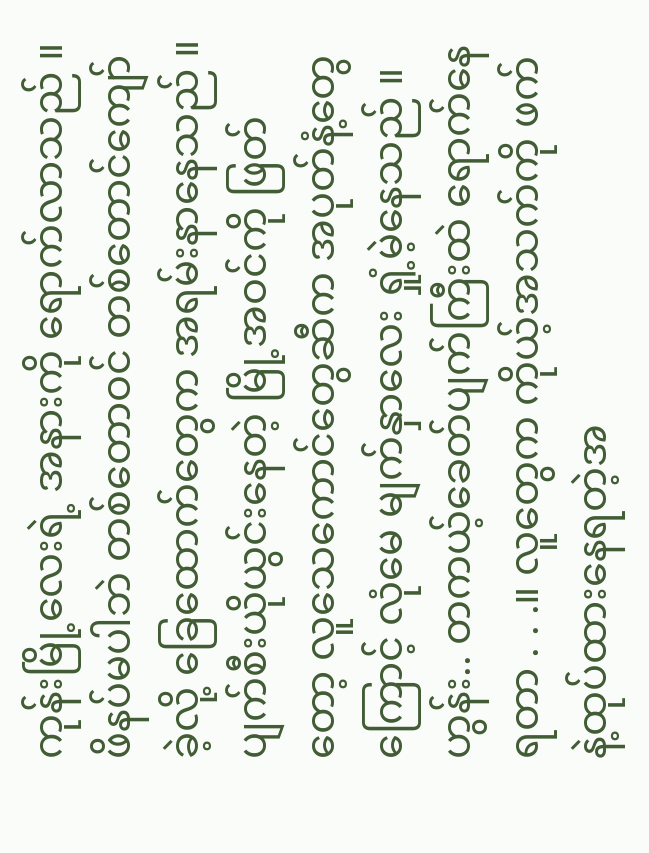ကုန်းမြို့လေးရဲ့ အနားကို ရောက်လာသည် ။ ဖိနပ်မပါဘဲ တစ်တောဝင် တစ်တောင်ကျော်ခဲ့လို့ ခြေထောက်တွေက အရမ်းနာနေသည် ။ ပျက်စီးယိုယွင်းနေတဲ့ မြို့အဝင်ကို ဖြတ်တော့ လူသေကောင်တွေဆီက အပုတ်နံ့တွေကြောင့် လုံမေ မျက်နှာလေး ရှုံ့မဲ့နေသည် ။
ဟွန်း.. တကယ့်ခေတ်ပျက်ကြီးထဲ ရောက်နေရတာ . . .။ လူတွေက ကိုယ့်အသက်ကို ဖက်နဲ့ထုပ်ထားနေရတဲ့အ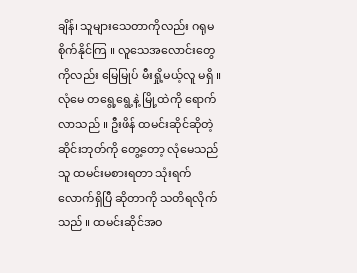ချိန်၊ သူများသေတာကိုလည်း ဂရုမစိုက်နိုင်ကြ ။ လူသေအလောင်းတွေကိုလည်း မြေမြုပ် မီးရှို့မယ့်လူ မရှိ ။
လုံမေ တရွေ့ရွေ့နဲ့ မြို့ထဲကို ရောက်လာသည် ။ ဦးဖိန် ထမင်းဆိုင်ဆိုတဲ့ ဆိုင်းဘုတ်ကို တွေ့တော့ လုံမေသည် သူ ထမင်းမစားရတာ သုံးရက်လောက်ရှိပြီ ဆိုတာကို သတိရလိုက်သည် ။ ထမင်းဆိုင်အဝ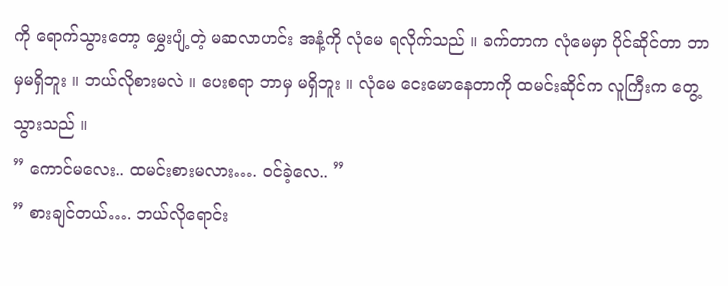ကို ရောက်သွားတော့ မွှေးပျံ့တဲ့ မဆလာဟင်း အနံ့ကို လုံမေ ရလိုက်သည် ။ ခက်တာက လုံမေမှာ ပိုင်ဆိုင်တာ ဘာမှမရှိဘူး ။ ဘယ်လိုစားမလဲ ။ ပေးစရာ ဘာမှ မရှိဘူး ။ လုံမေ ငေးမောနေတာကို ထမင်းဆိုင်က လူကြီးက တွေ့သွားသည် ။
” ကောင်မလေး.. ထမင်းစားမလား…. ဝင်ခဲ့လေ.. ”
” စားချင်တယ်…. ဘယ်လိုရောင်း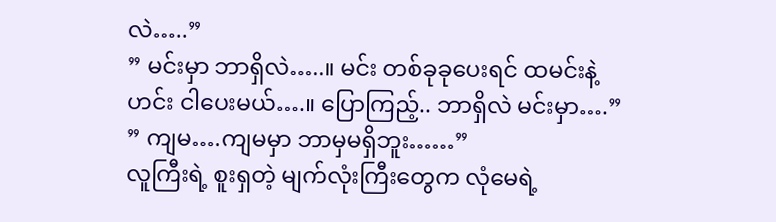လဲ…..”
” မင်းမှာ ဘာရှိလဲ…..။ မင်း တစ်ခုခုပေးရင် ထမင်းနဲ့ဟင်း ငါပေးမယ်….။ ပြောကြည့်.. ဘာရှိလဲ မင်းမှာ….”
” ကျမ….ကျမမှာ ဘာမှမရှိဘူး……”
လူကြီးရဲ့ စူးရှတဲ့ မျက်လုံးကြီးတွေက လုံမေရဲ့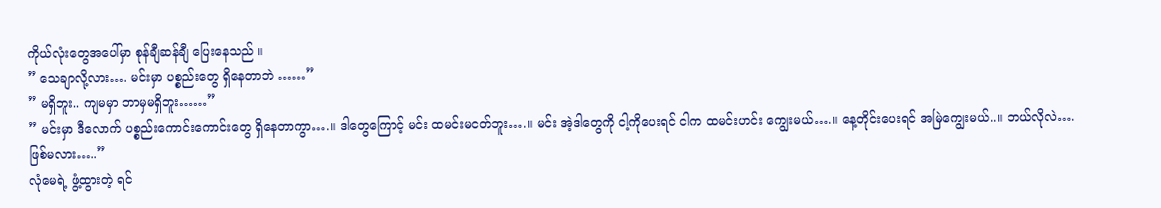ကိုယ်လုံးတွေအပေါ်မှာ စုန်ချီဆန်ချီ ပြေးနေသည် ။
” သေချာလို့လား…. မင်းမှာ ပစ္စည်းတွေ ရှိနေတာဘဲ ……”
” မရှိဘူး.. ကျမမှာ ဘာမှမရှိဘူး……”
” မင်းမှာ ဒီလောက် ပစ္စည်းကောင်းကောင်းတွေ ရှိနေတာကွာ….။ ဒါတွေကြောင့် မင်း ထမင်းမငတ်ဘူး….။ မင်း အဲ့ဒါတွေကို ငါ့ကိုပေးရင် ငါက ထမင်းဟင်း ကျွေးမယ်….။ နေ့တိုင်းပေးရင် အမြဲကျွေးမယ်..။ ဘယ်လိုလဲ…. ဖြစ်မလား…..”
လုံမေရဲ့ ဖွံ့ထွားတဲ့ ရင်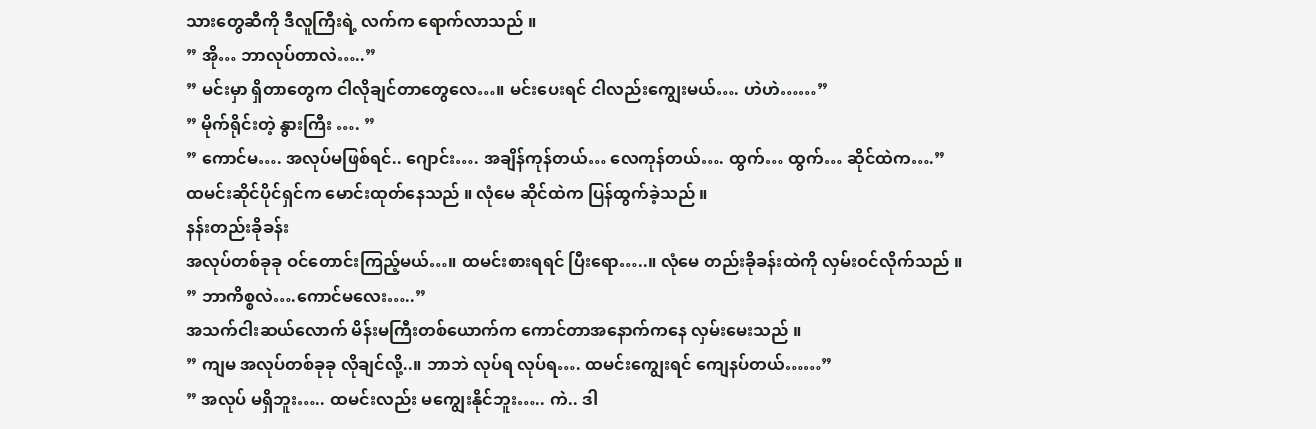သားတွေဆီကို ဒီလူကြီးရဲ့ လက်က ရောက်လာသည် ။
” အို… ဘာလုပ်တာလဲ…..”
” မင်းမှာ ရှိတာတွေက ငါလိုချင်တာတွေလေ…။ မင်းပေးရင် ငါလည်းကျွေးမယ်…. ဟဲဟဲ……”
” မိုက်ရိုင်းတဲ့ နွားကြီး …. ”
” ကောင်မ…. အလုပ်မဖြစ်ရင်.. ဂျောင်း…. အချိန်ကုန်တယ်… လေကုန်တယ်…. ထွက်… ထွက်… ဆိုင်ထဲက….”
ထမင်းဆိုင်ပိုင်ရှင်က မောင်းထုတ်နေသည် ။ လုံမေ ဆိုင်ထဲက ပြန်ထွက်ခဲ့သည် ။
နန်းတည်းခိုခန်း
အလုပ်တစ်ခုခု ဝင်တောင်းကြည့်မယ်…။ ထမင်းစားရရင် ပြီးရော…..။ လုံမေ တည်းခိုခန်းထဲကို လှမ်းဝင်လိုက်သည် ။
” ဘာကိစ္စလဲ….ကောင်မလေး…..”
အသက်ငါးဆယ်လောက် မိန်းမကြီးတစ်ယောက်က ကောင်တာအနောက်ကနေ လှမ်းမေးသည် ။
” ကျမ အလုပ်တစ်ခုခု လိုချင်လို့..။ ဘာဘဲ လုပ်ရ လုပ်ရ…. ထမင်းကျွေးရင် ကျေနပ်တယ်……”
” အလုပ် မရှိဘူး….. ထမင်းလည်း မကျွေးနိုင်ဘူး….. ကဲ.. ဒါ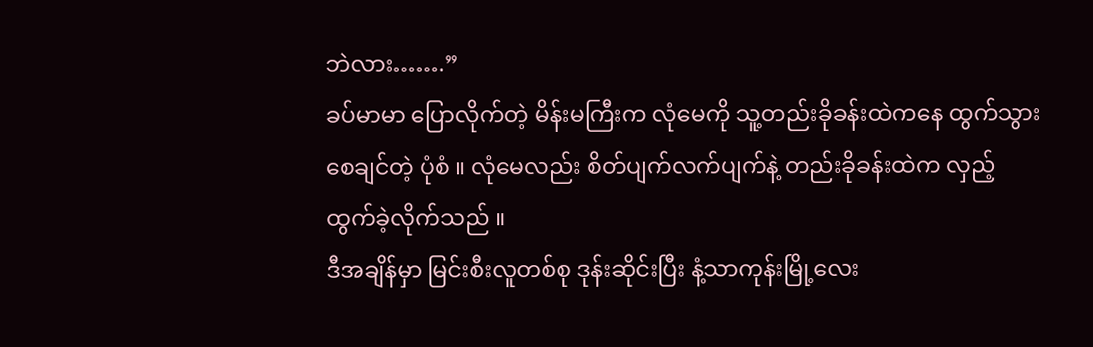ဘဲလား…….”
ခပ်မာမာ ပြောလိုက်တဲ့ မိန်းမကြီးက လုံမေကို သူ့တည်းခိုခန်းထဲကနေ ထွက်သွားစေချင်တဲ့ ပုံစံ ။ လုံမေလည်း စိတ်ပျက်လက်ပျက်နဲ့ တည်းခိုခန်းထဲက လှည့်ထွက်ခဲ့လိုက်သည် ။
ဒီအချိန်မှာ မြင်းစီးလူတစ်စု ဒုန်းဆိုင်းပြီး နံ့သာကုန်းမြို့လေး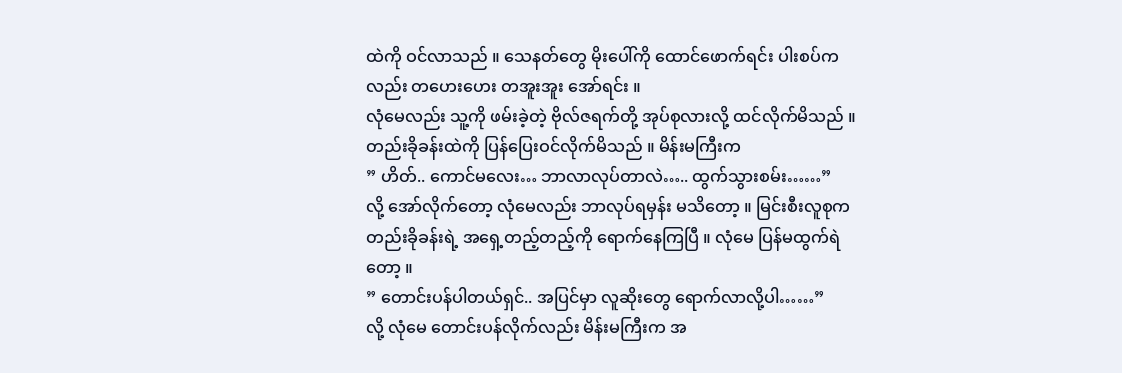ထဲကို ဝင်လာသည် ။ သေနတ်တွေ မိုးပေါ်ကို ထောင်ဖောက်ရင်း ပါးစပ်ကလည်း တဟေးဟေး တအူးအူး အော်ရင်း ။
လုံမေလည်း သူ့ကို ဖမ်းခဲ့တဲ့ ဗိုလ်ဇရက်တို့ အုပ်စုလားလို့ ထင်လိုက်မိသည် ။ တည်းခိုခန်းထဲကို ပြန်ပြေးဝင်လိုက်မိသည် ။ မိန်းမကြီးက
” ဟိတ်.. ကောင်မလေး… ဘာလာလုပ်တာလဲ….. ထွက်သွားစမ်း……”
လို့ အော်လိုက်တော့ လုံမေလည်း ဘာလုပ်ရမှန်း မသိတော့ ။ မြင်းစီးလူစုက တည်းခိုခန်းရဲ့ အရှေ့တည့်တည့်ကို ရောက်နေကြပြီ ။ လုံမေ ပြန်မထွက်ရဲတော့ ။
” တောင်းပန်ပါတယ်ရှင်.. အပြင်မှာ လူဆိုးတွေ ရောက်လာလို့ပါ……”
လို့ လုံမေ တောင်းပန်လိုက်လည်း မိန်းမကြီးက အ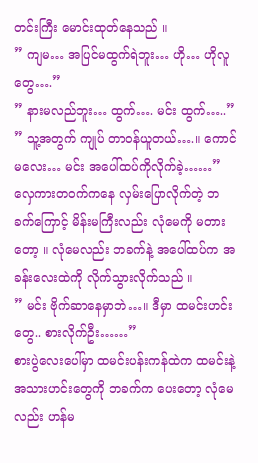တင်းကြီး မောင်းထုတ်နေသည် ။
” ကျမ… အပြင်မထွက်ရဲဘူး… ဟို… ဟိုလူတွေ….”
” နားမလည်ဘူး… ထွက်…. မင်း ထွက်…..”
” သူ့အတွက် ကျုပ် တာဝန်ယူတယ်….။ ကောင်မလေး… မင်း အပေါ်ထပ်ကိုလိုက်ခဲ့……”
လှေကားတဝက်ကနေ လှမ်းပြောလိုက်တဲ့ ဘခက်ကြောင့် မိန်းမကြီးလည်း လုံမေကို မတားတော့ ။ လုံမေလည်း ဘခက်နဲ့ အပေါ်ထပ်က အခန်းလေးထဲကို လိုက်သွားလိုက်သည် ။
” မင်း ဗိုက်ဆာနေမှာဘဲ…။ ဒီမှာ ထမင်းဟင်းတွေ.. စားလိုက်ဦး……”
စားပွဲလေးပေါ်မှာ ထမင်းပန်းကန်ထဲက ထမင်းနဲ့ အသားဟင်းတွေကို ဘခက်က ပေးတော့ လုံမေလည်း ဟန်မ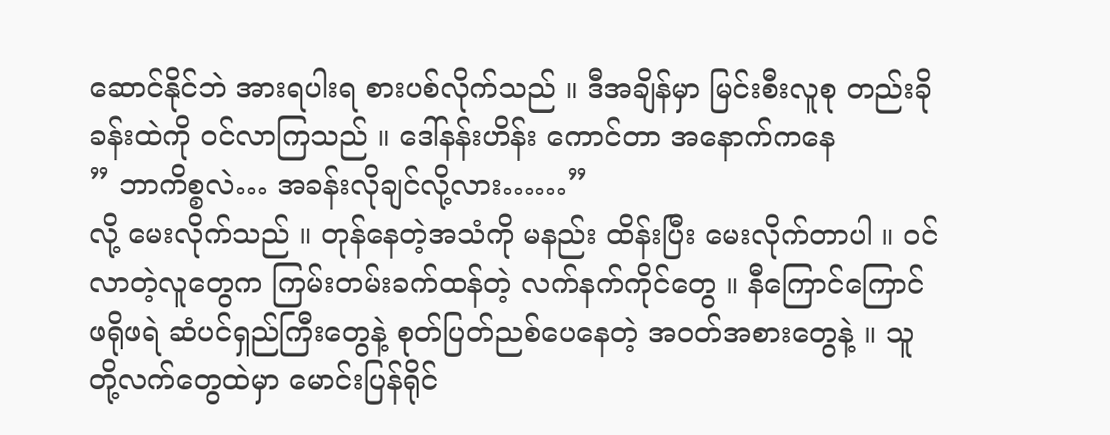ဆောင်နိုင်ဘဲ အားရပါးရ စားပစ်လိုက်သည် ။ ဒီအချိန်မှာ မြင်းစီးလူစု တည်းခိုခန်းထဲကို ဝင်လာကြသည် ။ ဒေါ်နန်းဟိန်း ကောင်တာ အနောက်ကနေ
” ဘာကိစ္စလဲ… အခန်းလိုချင်လို့လား……”
လို့ မေးလိုက်သည် ။ တုန်နေတဲ့အသံကို မနည်း ထိန်းပြီး မေးလိုက်တာပါ ။ ဝင်လာတဲ့လူတွေက ကြမ်းတမ်းခက်ထန်တဲ့ လက်နက်ကိုင်တွေ ။ နီကြောင်ကြောင် ဖရိုဖရဲ ဆံပင်ရှည်ကြီးတွေနဲ့ စုတ်ပြတ်ညစ်ပေနေတဲ့ အဝတ်အစားတွေနဲ့ ။ သူတို့လက်တွေထဲမှာ မောင်းပြန်ရိုင်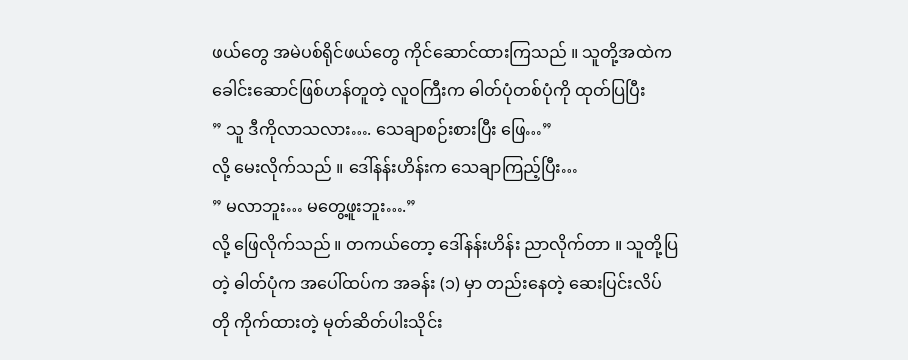ဖယ်တွေ အမဲပစ်ရိုင်ဖယ်တွေ ကိုင်ဆောင်ထားကြသည် ။ သူတို့အထဲက ခေါင်းဆောင်ဖြစ်ဟန်တူတဲ့ လူဝကြီးက ဓါတ်ပုံတစ်ပုံကို ထုတ်ပြပြီး
” သူ ဒီကိုလာသလား…. သေချာစဉ်းစားပြီး ဖြေ…”
လို့ မေးလိုက်သည် ။ ဒေါ်နန်းဟိန်းက သေချာကြည့်ပြီး…
” မလာဘူး… မတွေ့ဖူးဘူး….”
လို့ ဖြေလိုက်သည် ။ တကယ်တော့ ဒေါ်နန်းဟိန်း ညာလိုက်တာ ။ သူတို့ပြတဲ့ ဓါတ်ပုံက အပေါ်ထပ်က အခန်း (၁) မှာ တည်းနေတဲ့ ဆေးပြင်းလိပ်တို ကိုက်ထားတဲ့ မုတ်ဆိတ်ပါးသိုင်း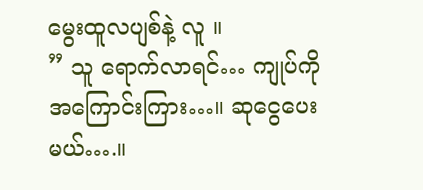မွေးထူလပျစ်နဲ့ လူ ။
” သူ ရောက်လာရင်… ကျုပ်ကို အကြောင်းကြား…။ ဆုငွေပေးမယ်….။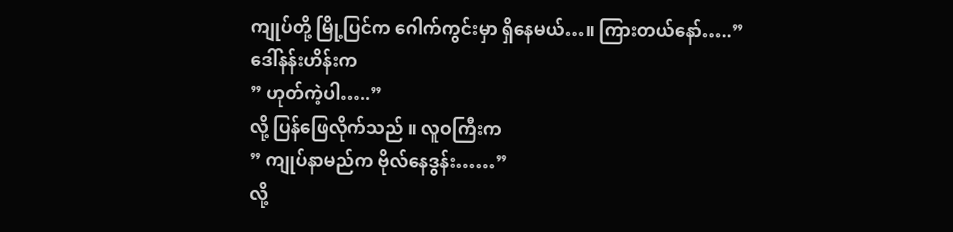ကျုပ်တို့ မြို့ပြင်က ဂေါက်ကွင်းမှာ ရှိနေမယ်…။ ကြားတယ်နော်…..”
ဒေါ်နန်းဟိန်းက
” ဟုတ်ကဲ့ပါ…..”
လို့ ပြန်ဖြေလိုက်သည် ။ လူဝကြီးက
” ကျုပ်နာမည်က ဗိုလ်နေဒွန်း……”
လို့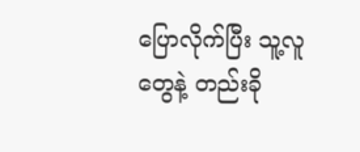ပြောလိုက်ပြီး သူ့လူတွေနဲ့ တည်းခို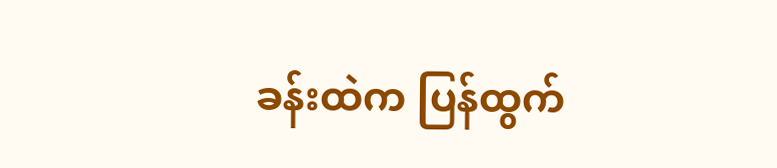ခန်းထဲက ပြန်ထွက်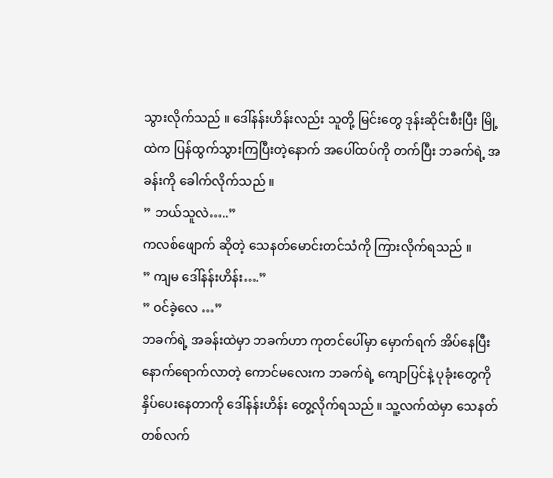သွားလိုက်သည် ။ ဒေါ်နန်းဟိန်းလည်း သူတို့ မြင်းတွေ ဒုန်းဆိုင်းစီးပြီး မြို့ထဲက ပြန်ထွက်သွားကြပြီးတဲ့နောက် အပေါ်ထပ်ကို တက်ပြီး ဘခက်ရဲ့ အခန်းကို ခေါက်လိုက်သည် ။
” ဘယ်သူလဲ…..”
ကလစ်ဖျောက် ဆိုတဲ့ သေနတ်မောင်းတင်သံကို ကြားလိုက်ရသည် ။
” ကျမ ဒေါ်နန်းဟိန်း….”
” ဝင်ခဲ့လေ …”
ဘခက်ရဲ့ အခန်းထဲမှာ ဘခက်ဟာ ကုတင်ပေါ်မှာ မှောက်ရက် အိပ်နေပြီး နောက်ရောက်လာတဲ့ ကောင်မလေးက ဘခက်ရဲ့ ကျောပြင်နဲ့ ပုခုံးတွေကို နှိပ်ပေးနေတာကို ဒေါ်နန်းဟိန်း တွေ့လိုက်ရသည် ။ သူ့လက်ထဲမှာ သေနတ်တစ်လက်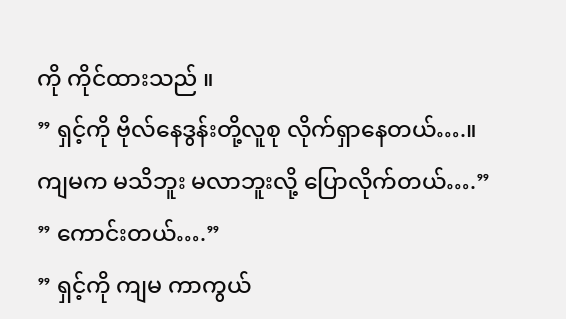ကို ကိုင်ထားသည် ။
” ရှင့်ကို ဗိုလ်နေဒွန်းတို့လူစု လိုက်ရှာနေတယ်….။ ကျမက မသိဘူး မလာဘူးလို့ ပြောလိုက်တယ်….”
” ကောင်းတယ်….”
” ရှင့်ကို ကျမ ကာကွယ်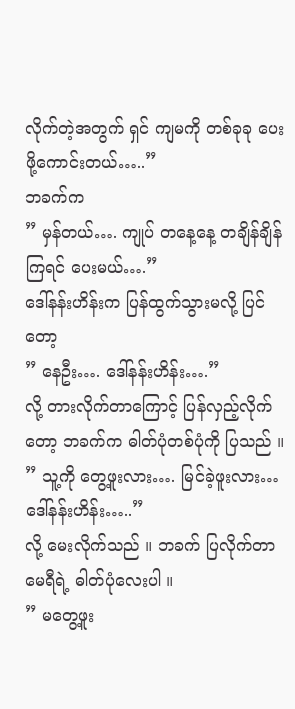လိုက်တဲ့အတွက် ရှင် ကျမကို တစ်ခုခု ပေးဖို့ကောင်းတယ်…..”
ဘခက်က
” မှန်တယ်…. ကျုပ် တနေ့နေ့ တချိန်ချိန်ကြရင် ပေးမယ်….”
ဒေါ်နန်းဟိန်းက ပြန်ထွက်သွားမလို့ ပြင်တော့
” နေဦး…. ဒေါ်နန်းဟိန်း….”
လို့ တားလိုက်တာကြောင့် ပြန်လှည့်လိုက်တော့ ဘခက်က ဓါတ်ပုံတစ်ပုံကို ပြသည် ။
” သူ့ကို တွေ့ဖူးလား…. မြင်ခဲ့ဖူးလား… ဒေါ်နန်းဟိန်း…..”
လို့ မေးလိုက်သည် ။ ဘခက် ပြလိုက်တာ မေရီရဲ့ ဓါတ်ပုံလေးပါ ။
” မတွေ့ဖူး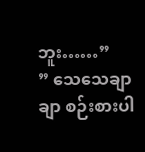ဘူး……”
” သေသေချာချာ စဉ်းစားပါ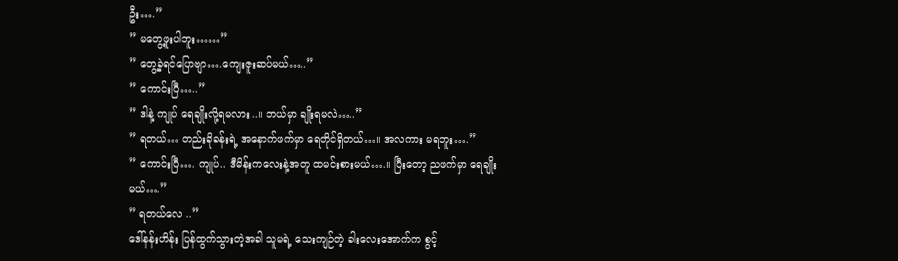ဦး….”
” မတွေ့ဖူးပါဘူး……”
” တွေ့ခဲ့ရင်ပြောဗျာ….ကျေးဇူးဆပ်မယ်…..”
” ကောင်းပြီ…..”
” ဒါနဲ့ ကျုပ် ရေချိုးလို့ရမလား..။ ဘယ်မှာ ချိုးရမလဲ…..”
” ရတယ်… တည်းခိုခန်းရဲ့ အနောက်ဖက်မှာ ရေတိုင်ရှိတယ်…။ အလကား မရဘူး….”
” ကောင်းပြီ…. ကျုပ်.. ဒီမိန်းကလေးနဲ့အတူ ထမင်းစားမယ်….။ ပြီးတော့ ညဖက်မှာ ရေချိုးမယ်….”
” ရတယ်လေ ..”
ဒေါ်နန်းဟိန်း ပြန်ထွက်သွားတဲ့အခါ သူမရဲ့ သေးကျဉ်တဲ့ ခါးလေးအောက်က စွင့်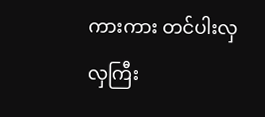ကားကား တင်ပါးလှလှကြီး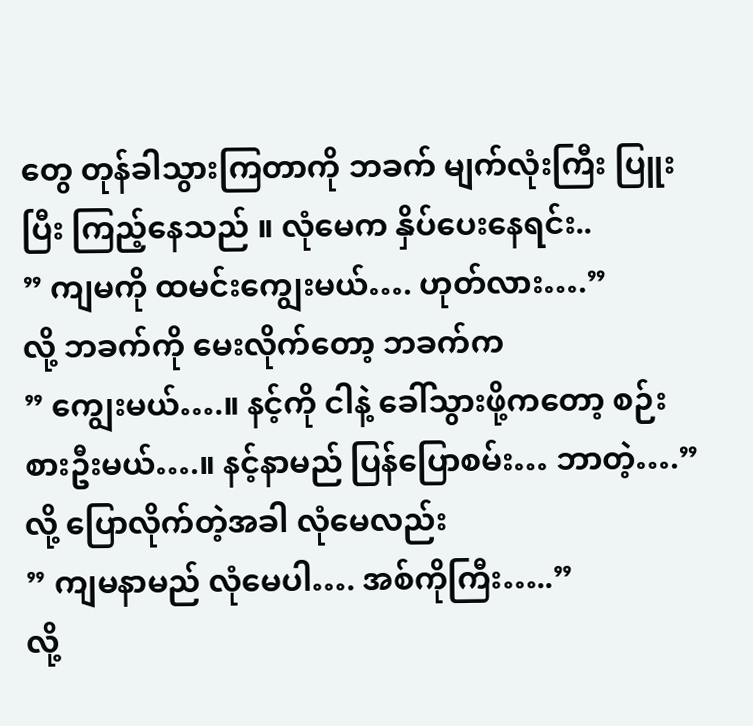တွေ တုန်ခါသွားကြတာကို ဘခက် မျက်လုံးကြီး ပြူးပြီး ကြည့်နေသည် ။ လုံမေက နှိပ်ပေးနေရင်း..
” ကျမကို ထမင်းကျွေးမယ်…. ဟုတ်လား….”
လို့ ဘခက်ကို မေးလိုက်တော့ ဘခက်က
” ကျွေးမယ်….။ နင့်ကို ငါနဲ့ ခေါ်သွားဖို့ကတော့ စဉ်းစားဦးမယ်….။ နင့်နာမည် ပြန်ပြောစမ်း… ဘာတဲ့….”
လို့ ပြောလိုက်တဲ့အခါ လုံမေလည်း
” ကျမနာမည် လုံမေပါ…. အစ်ကိုကြီး…..”
လို့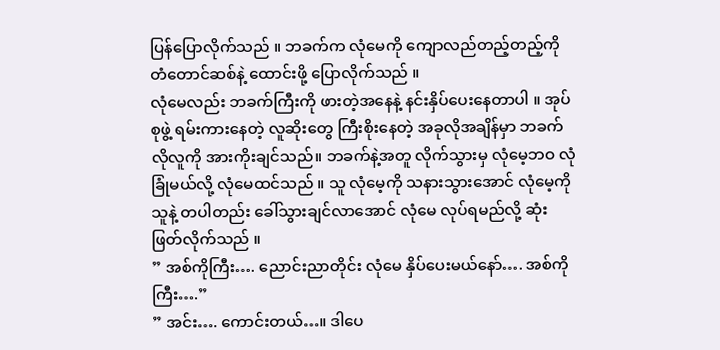ပြန်ပြောလိုက်သည် ။ ဘခက်က လုံမေကို ကျောလည်တည့်တည့်ကို တံတောင်ဆစ်နဲ့ ထောင်းဖို့ ပြောလိုက်သည် ။
လုံမေလည်း ဘခက်ကြီးကို ဖားတဲ့အနေနဲ့ နင်းနှိပ်ပေးနေတာပါ ။ အုပ်စုဖွဲ့ ရမ်းကားနေတဲ့ လူဆိုးတွေ ကြီးစိုးနေတဲ့ အခုလိုအချိန်မှာ ဘခက်လိုလူကို အားကိုးချင်သည်။ ဘခက်နဲ့အတူ လိုက်သွားမှ လုံမေ့ဘဝ လုံခြုံမယ်လို့ လုံမေထင်သည် ။ သူ လုံမေ့ကို သနားသွားအောင် လုံမေ့ကို သူနဲ့ တပါတည်း ခေါ်သွားချင်လာအောင် လုံမေ လုပ်ရမည်လို့ ဆုံးဖြတ်လိုက်သည် ။
” အစ်ကိုကြီး…. ညောင်းညာတိုင်း လုံမေ နှိပ်ပေးမယ်နော်…. အစ်ကိုကြီး….”
” အင်း…. ကောင်းတယ်…။ ဒါပေ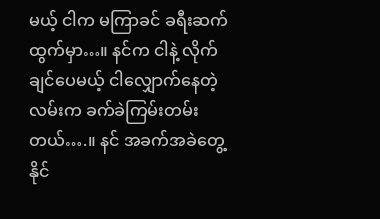မယ့် ငါက မကြာခင် ခရီးဆက်ထွက်မှာ…။ နင်က ငါနဲ့ လိုက်ချင်ပေမယ့် ငါလျှောက်နေတဲ့လမ်းက ခက်ခဲကြမ်းတမ်းတယ်….။ နင် အခက်အခဲတွေ့နိုင်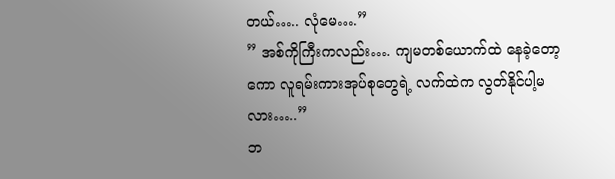တယ်….. လုံမေ….”
” အစ်ကိုကြီးကလည်း…. ကျမတစ်ယောက်ထဲ နေခဲ့တော့ကော လူရမ်းကားအုပ်စုတွေရဲ့ လက်ထဲက လွတ်နိုင်ပါ့မလား…..”
ဘ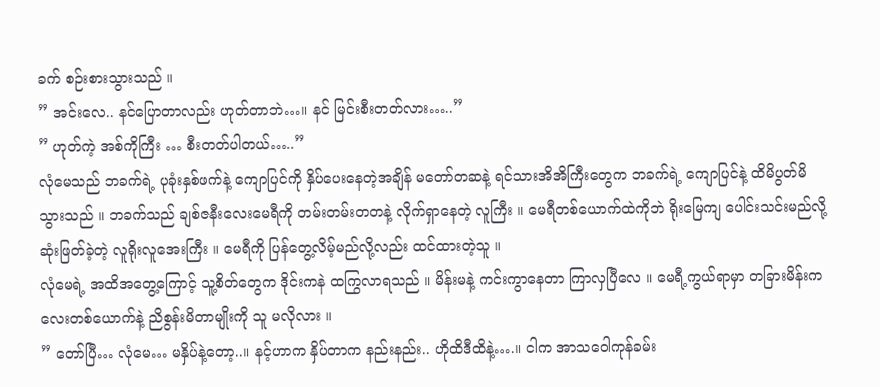ခက် စဉ်းစားသွားသည် ။
” အင်းလေ.. နင်ပြောတာလည်း ဟုတ်တာဘဲ…။ နင် မြင်းစီးတတ်လား…..”
” ဟုတ်ကဲ့ အစ်ကိုကြီး … စီးတတ်ပါတယ်…..”
လုံမေသည် ဘခက်ရဲ့ ပုခုံးနှစ်ဖက်နဲ့ ကျောပြင်ကို နှိပ်ပေးနေတဲ့အချိန် မတော်တဆနဲ့ ရင်သားအိအိကြီးတွေက ဘခက်ရဲ့ ကျောပြင်နဲ့ ထိမိပွတ်မိသွားသည် ။ ဘခက်သည် ချစ်ဇနီးလေးမေရီကို တမ်းတမ်းတတနဲ့ လိုက်ရှာနေတဲ့ လူကြီး ။ မေရီတစ်ယောက်ထဲကိုဘဲ ရိုးမြေကျ ပေါင်းသင်းမည်လို့ ဆုံးဖြတ်ခဲ့တဲ့ လူရိုးလူအေးကြီး ။ မေရီကို ပြန်တွေ့လိမ့်မည်လို့လည်း ထင်ထားတဲ့သူ ။
လုံမေရဲ့ အထိအတွေ့ကြောင့် သူ့စိတ်တွေက ဒိုင်းကနဲ ထကြွလာရသည် ။ မိန်းမနဲ့ ကင်းကွာနေတာ ကြာလှပြီလေ ။ မေရီ့ကွယ်ရာမှာ တခြားမိန်းကလေးတစ်ယောက်နဲ့ ညိစွန်းမိတာမျိုးကို သူ မလိုလား ။
” တော်ပြီ… လုံမေ… မနှိပ်နဲ့တော့..။ နင့်ဟာက နှိပ်တာက နည်းနည်း.. ဟိုထိဒီထိနဲ့….။ ငါက အာသဝေါကုန်ခမ်း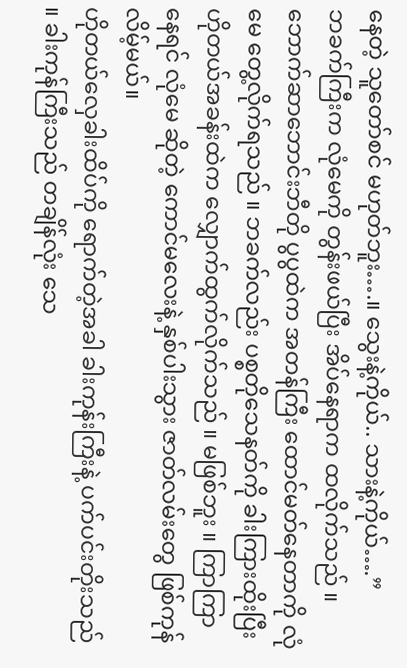နေတဲ့ သူတော်စင် မဟုတ်ဘူး….။ သွေးနဲ့ကိုယ်.. သားနဲ့ကိုယ်….”
ဘခက်ကြီးက လုံမေကို တွန်းဖယ်ပြီး အိပ်နေရာက ထလိုက်သည် ။ ဘောက်ဆာဘောင်းဘီတို ပွပွထဲက အတန်ကြီး ထောင်မတ်နေတာကို လုံမေ တွေ့လိုက်ရသည် ။ ဘခက်လည်း ပစ္စတိုသေနတ်ကို ခါးကြားထိုးပြီး ဟိုတယ်အခန်းထဲက လျှောက်ထွက်လိုက်သည် ။ မဖြစ်ဘူး ။ ကြာကြာနေရင် လုံမေ ဆိုတဲ့ ကောင်မလေးနဲ့ နှစ်ပါးသွား ဇာတ်လမ်းတွေ ဖြစ်ကုန်လိမ့်မယ်။
ဟိုတယ်လှေခါးထိပ်ကို ရောက်တဲ့အခါ ခါးကုန်းကြီးနဲ့ ပက်ပင်းတိုးသည် ။ ခါးကုန်ကြီးသည် တချိန်လုံး သေ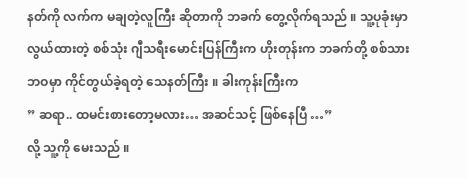နတ်ကို လက်က မချတဲ့လူကြီး ဆိုတာကို ဘခက် တွေ့လိုက်ရသည် ။ သူ့ပုခုံးမှာ လွယ်ထားတဲ့ စစ်သုံး ဂျီသရီးမောင်းပြန်ကြီးက ဟိုးတုန်းက ဘခက်တို့ စစ်သားဘဝမှာ ကိုင်တွယ်ခဲ့ရတဲ့ သေနတ်ကြီး ။ ခါးကုန်းကြီးက
” ဆရာ.. ထမင်းစားတော့မလား… အဆင်သင့် ဖြစ်နေပြီ …”
လို့ သူ့ကို မေးသည် ။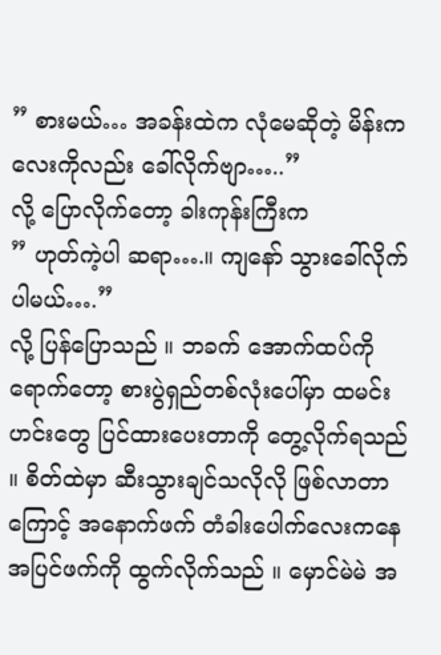” စားမယ်… အခန်းထဲက လုံမေဆိုတဲ့ မိန်းကလေးကိုလည်း ခေါ်လိုက်ဗျာ…..”
လို့ ပြောလိုက်တော့ ခါးကုန်းကြီးက
” ဟုတ်ကဲ့ပါ ဆရာ….။ ကျနော် သွားခေါ်လိုက်ပါမယ်….”
လို့ ပြန်ပြောသည် ။ ဘခက် အောက်ထပ်ကို ရောက်တော့ စားပွဲရှည်တစ်လုံးပေါ်မှာ ထမင်းဟင်းတွေ ပြင်ထားပေးတာကို တွေ့လိုက်ရသည် ။ စိတ်ထဲမှာ ဆီးသွားချင်သလိုလို ဖြစ်လာတာကြောင့် အနောက်ဖက် တံခါးပေါက်လေးကနေ အပြင်ဖက်ကို ထွက်လိုက်သည် ။ မှောင်မဲမဲ အ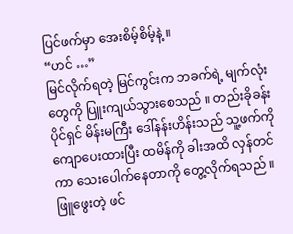ပြင်ဖက်မှာ အေးစိမ့်စိမ့်နဲ့ ။
“ဟင် …”
မြင်လိုက်ရတဲ့ မြင်ကွင်းက ဘခက်ရဲ့ မျက်လုံးတွေကို ပြူးကျယ်သွားစေသည် ။ တည်းခိုခန်းပိုင်ရှင် မိန်းမကြီး ဒေါ်နန်းဟိန်းသည် သူ့ဖက်ကို ကျောပေးထားပြီး ထမိန်ကို ခါးအထိ လှန်တင်ကာ သေးပေါက်နေတာကို တွေ့လိုက်ရသည် ။ ဖြူဖွေးတဲ့ ဖင်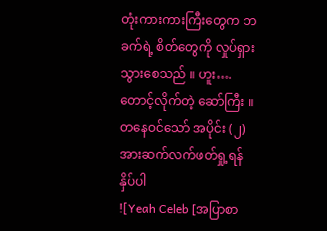တုံးကားကားကြီးတွေက ဘခက်ရဲ့ စိတ်တွေကို လှုပ်ရှားသွားစေသည် ။ ဟူး…. တောင့်လိုက်တဲ့ ဆော်ကြီး ။
တနေဝင်သော် အပိုင်း (၂) အားဆက်လက်ဖတ်ရှု့ရန် နှိပ်ပါ
![Yeah Celeb [အပြာစာ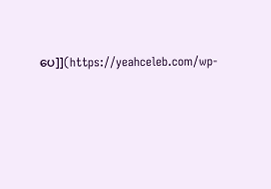ပေ]](https://yeahceleb.com/wp-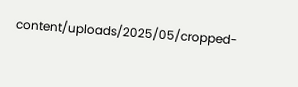content/uploads/2025/05/cropped-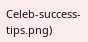Celeb-success-tips.png)